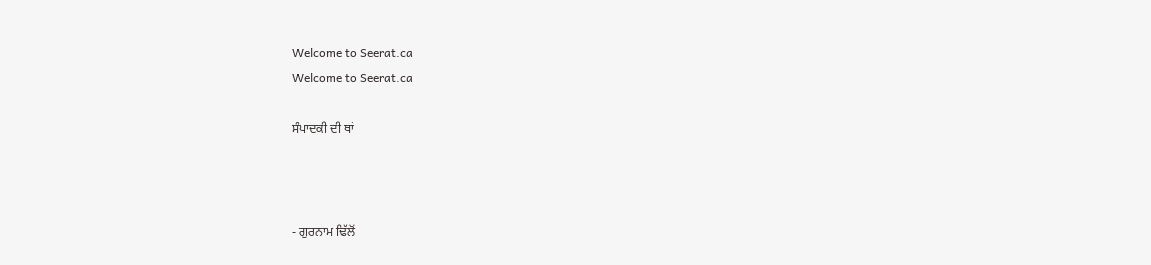Welcome to Seerat.ca
Welcome to Seerat.ca

ਸੰਪਾਦਕੀ ਦੀ ਥਾਂ



- ਗੁਰਨਾਮ ਢਿੱਲੋਂ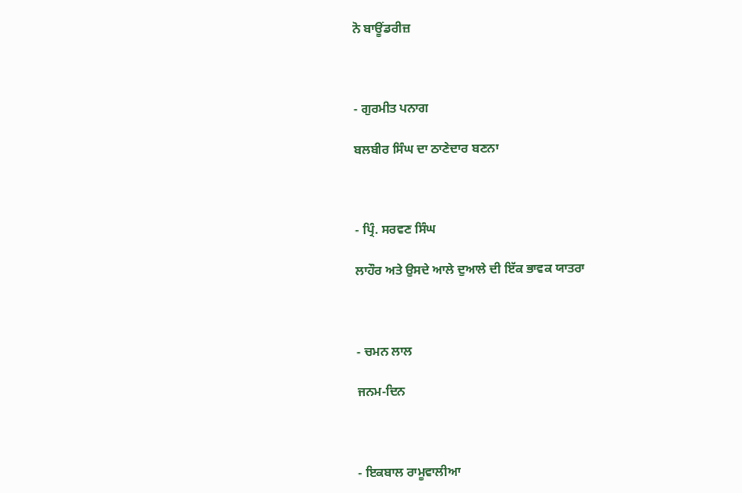ਨੋ ਬਾਊਂਡਰੀਜ਼



- ਗੁਰਮੀਤ ਪਨਾਗ

ਬਲਬੀਰ ਸਿੰਘ ਦਾ ਠਾਣੇਦਾਰ ਬਣਨਾ



- ਪ੍ਰਿੰ. ਸਰਵਣ ਸਿੰਘ

ਲਾਹੌਰ ਅਤੇ ਉਸਦੇ ਆਲੇ ਦੁਆਲੇ ਦੀ ਇੱਕ ਭਾਵਕ ਯਾਤਰਾ



- ਚਮਨ ਲਾਲ

ਜਨਮ-ਦਿਨ



- ਇਕਬਾਲ ਰਾਮੂਵਾਲੀਆ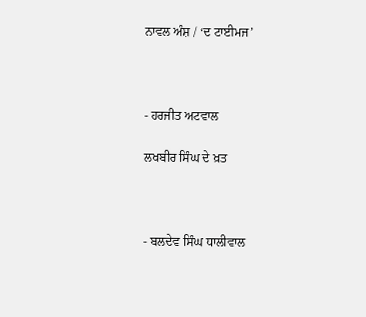ਨਾਵਲ ਅੰਸ਼ / ‘ਦ ਟਾਈਮਜ’



- ਹਰਜੀਤ ਅਟਵਾਲ

ਲਖਬੀਰ ਸਿੰਘ ਦੇ ਖ਼ਤ



- ਬਲਦੇਵ ਸਿੰਘ ਧਾਲੀਵਾਲ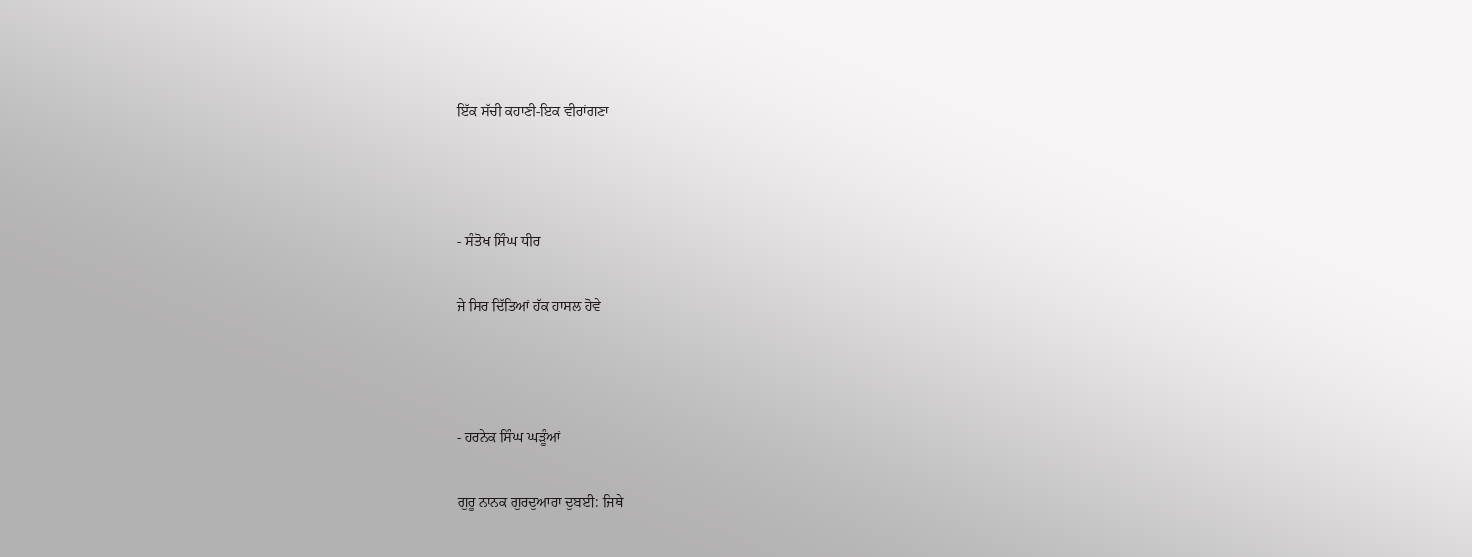ਇੱਕ ਸੱਚੀ ਕਹਾਣੀ-ਇਕ ਵੀਰਾਂਗਣਾ



- ਸੰਤੋਖ ਸਿੰਘ ਧੀਰ

ਜੇ ਸਿਰ ਦਿੱਤਿਆਂ ਹੱਕ ਹਾਸਲ ਹੋਵੇ



- ਹਰਨੇਕ ਸਿੰਘ ਘੜੂੰਆਂ

ਗੁਰੂ ਨਾਨਕ ਗੁਰਦੁਆਰਾ ਦੁਬਈ: ਜਿਥੇ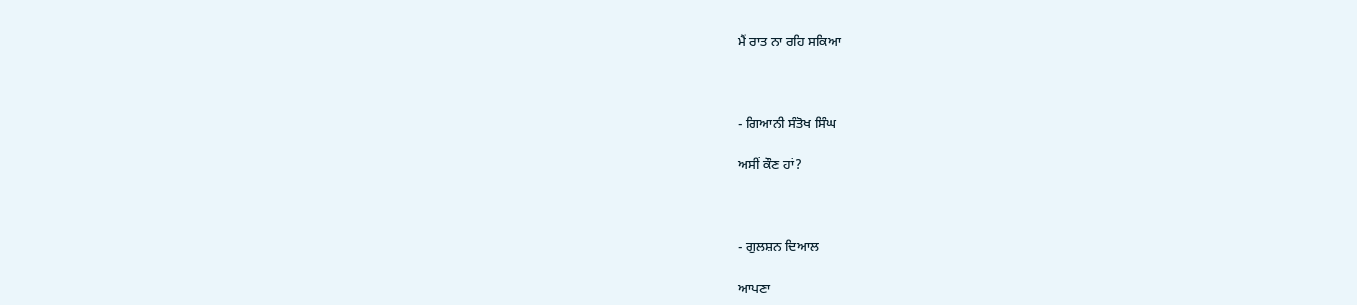ਮੈਂ ਰਾਤ ਨਾ ਰਹਿ ਸਕਿਆ



- ਗਿਆਨੀ ਸੰਤੋਖ ਸਿੰਘ

ਅਸੀਂ ਕੌਣ ਹਾਂ?



- ਗੁਲਸ਼ਨ ਦਿਆਲ

ਆਪਣਾ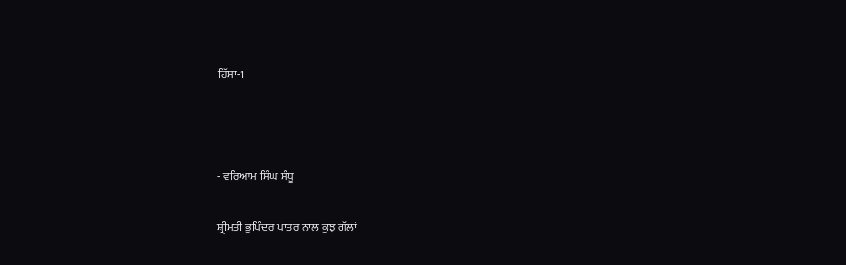ਹਿੱਸਾ-1



- ਵਰਿਆਮ ਸਿੰਘ ਸੰਧੂ

ਸ਼੍ਰੀਮਤੀ ਭੁਪਿੰਦਰ ਪਾਤਰ ਨਾਲ ਕੁਝ ਗੱਲਾਂ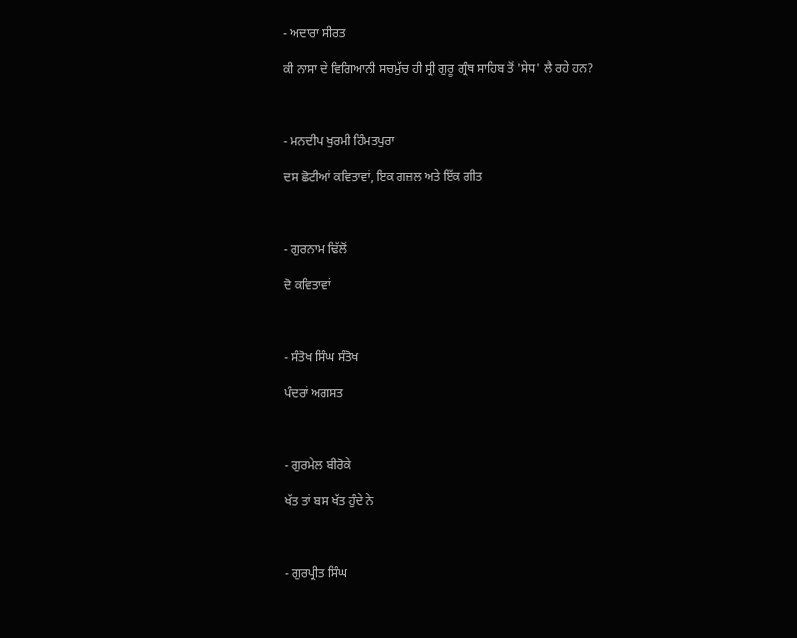- ਅਦਾਰਾ ਸੀਰਤ

ਕੀ ਨਾਸਾ ਦੇ ਵਿਗਿਆਨੀ ਸਚਮੁੱਚ ਹੀ ਸ੍ਰੀ ਗੁਰੂ ਗ੍ਰੰਥ ਸਾਹਿਬ ਤੋਂ 'ਸੇਧ' ਲੈ ਰਹੇ ਹਨ?



- ਮਨਦੀਪ ਖੁਰਮੀ ਹਿੰਮਤਪੁਰਾ

ਦਸ ਛੋਟੀਆਂ ਕਵਿਤਾਵਾਂ, ਇਕ ਗਜ਼ਲ ਅਤੇ ਇੱਕ ਗੀਤ



- ਗੁਰਨਾਮ ਢਿੱਲੋਂ

ਦੋ ਕਵਿਤਾਵਾਂ



- ਸੰਤੋਖ ਸਿੰਘ ਸੰਤੋਖ

ਪੰਦਰਾਂ ਅਗਸਤ



- ਗੁਰਮੇਲ ਬੀਰੋਕੇ

ਖੱਤ ਤਾਂ ਬਸ ਖੱਤ ਹੁੰਦੇ ਨੇ



- ਗੁਰਪ੍ਰੀਤ ਸਿੰਘ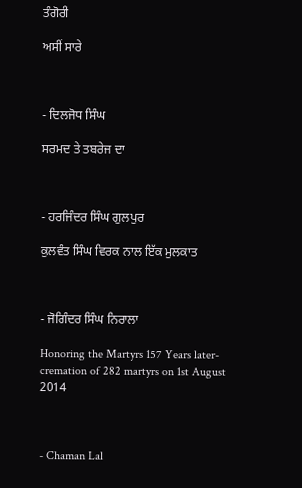ਤੰਗੋਰੀ

ਅਸੀਂ ਸਾਰੇ



- ਦਿਲਜੋਧ ਸਿੰਘ

ਸਰਮਦ ਤੇ ਤਬਰੇਜ ਦਾ



- ਹਰਜਿੰਦਰ ਸਿੰਘ ਗੁਲਪੁਰ

ਕੁਲਵੰਤ ਸਿੰਘ ਵਿਰਕ ਨਾਲ ਇੱਕ ਮੁਲਕਾਤ



- ਜੋਗਿੰਦਰ ਸਿੰਘ ਨਿਰਾਲਾ

Honoring the Martyrs 157 Years later- cremation of 282 martyrs on 1st August 2014



- Chaman Lal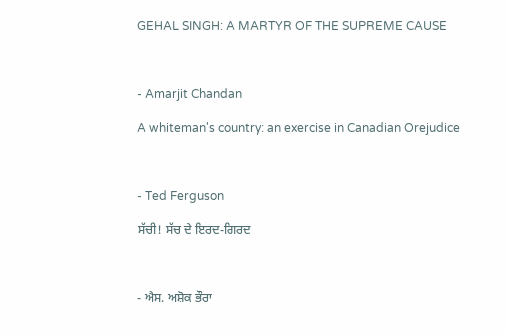GEHAL SINGH: A MARTYR OF THE SUPREME CAUSE



- Amarjit Chandan

A whiteman's country: an exercise in Canadian Orejudice



- Ted Ferguson

ਸੱਚੀ! ਸੱਚ ਦੇ ਇਰਦ-ਗਿਰਦ



- ਐਸ. ਅਸ਼ੋਕ ਭੌਰਾ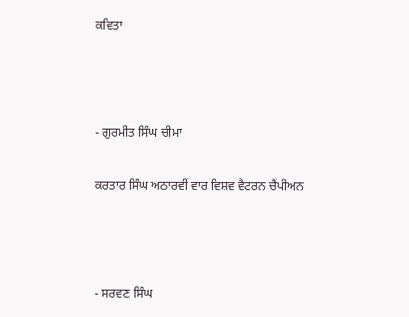ਕਵਿਤਾ



- ਗੁਰਮੀਤ ਸਿੰਘ ਚੀਮਾ

ਕਰਤਾਰ ਸਿੰਘ ਅਠਾਰਵੀਂ ਵਾਰ ਵਿਸ਼ਵ ਵੈਟਰਨ ਚੈਂਪੀਅਨ



- ਸਰਵਣ ਸਿੰਘ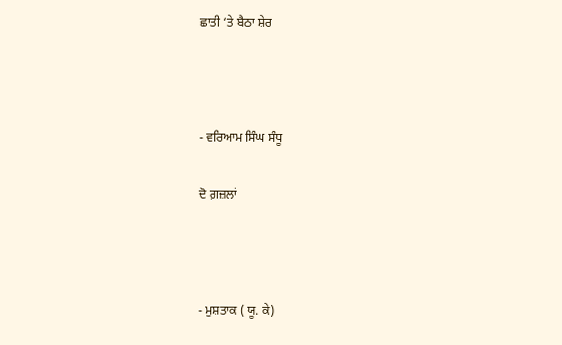ਛਾਤੀ ‘ਤੇ ਬੈਠਾ ਸ਼ੇਰ



- ਵਰਿਆਮ ਸਿੰਘ ਸੰਧੂ

ਦੋ ਗ਼ਜ਼ਲਾਂ



- ਮੁਸ਼ਤਾਕ ( ਯੂ. ਕੇ)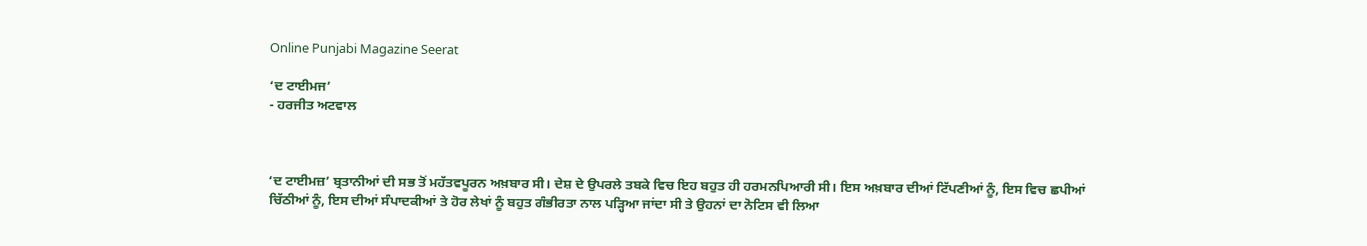Online Punjabi Magazine Seerat

‘ਦ ਟਾਈਮਜ’
- ਹਰਜੀਤ ਅਟਵਾਲ



‘ਦ ਟਾਈਮਜ਼’ ਬ੍ਰਤਾਨੀਆਂ ਦੀ ਸਭ ਤੋਂ ਮਹੱਤਵਪੂਰਨ ਅਖ਼ਬਾਰ ਸੀ। ਦੇਸ਼ ਦੇ ਉਪਰਲੇ ਤਬਕੇ ਵਿਚ ਇਹ ਬਹੁਤ ਹੀ ਹਰਮਨਪਿਆਰੀ ਸੀ। ਇਸ ਅਖ਼ਬਾਰ ਦੀਆਂ ਟਿੱਪਣੀਆਂ ਨੂੰ, ਇਸ ਵਿਚ ਛਪੀਆਂ ਚਿੱਠੀਆਂ ਨੂੰ, ਇਸ ਦੀਆਂ ਸੰਪਾਦਕੀਆਂ ਤੇ ਹੋਰ ਲੇਖਾਂ ਨੂੰ ਬਹੁਤ ਗੰਭੀਰਤਾ ਨਾਲ ਪੜ੍ਹਿਆ ਜਾਂਦਾ ਸੀ ਤੇ ਉਹਨਾਂ ਦਾ ਨੋਟਿਸ ਵੀ ਲਿਆ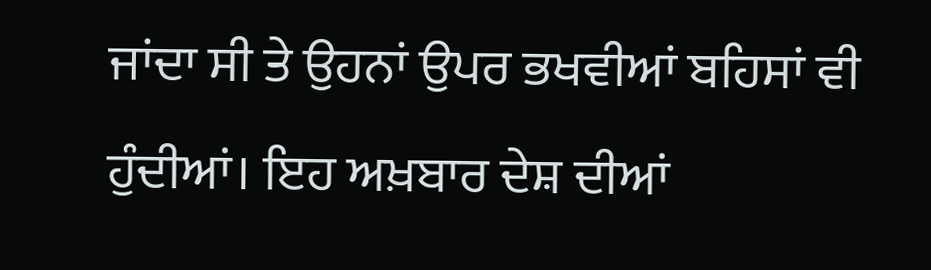ਜਾਂਦਾ ਸੀ ਤੇ ਉਹਨਾਂ ਉਪਰ ਭਖਵੀਆਂ ਬਹਿਸਾਂ ਵੀ ਹੁੰਦੀਆਂ। ਇਹ ਅਖ਼ਬਾਰ ਦੇਸ਼ ਦੀਆਂ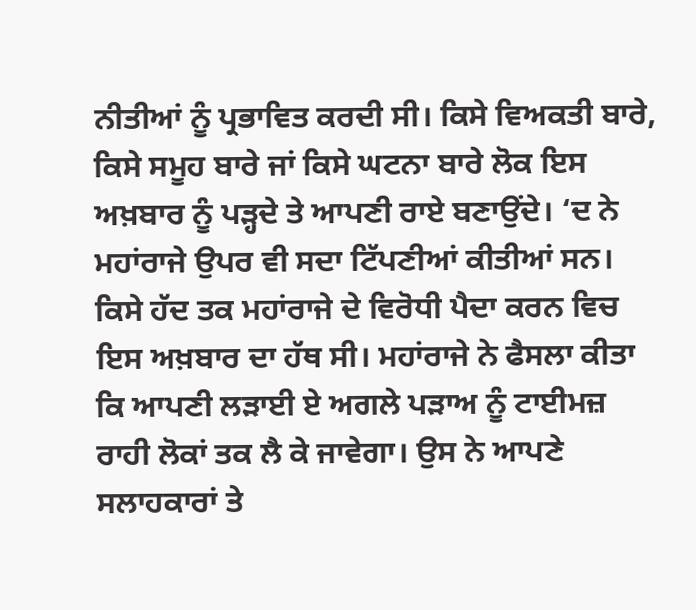ਨੀਤੀਆਂ ਨੂੰ ਪ੍ਰਭਾਵਿਤ ਕਰਦੀ ਸੀ। ਕਿਸੇ ਵਿਅਕਤੀ ਬਾਰੇ, ਕਿਸੇ ਸਮੂਹ ਬਾਰੇ ਜਾਂ ਕਿਸੇ ਘਟਨਾ ਬਾਰੇ ਲੋਕ ਇਸ ਅਖ਼ਬਾਰ ਨੂੰ ਪੜ੍ਹਦੇ ਤੇ ਆਪਣੀ ਰਾਏ ਬਣਾਉਂਦੇ। ‘ਦ ਨੇ ਮਹਾਂਰਾਜੇ ਉਪਰ ਵੀ ਸਦਾ ਟਿੱਪਣੀਆਂ ਕੀਤੀਆਂ ਸਨ। ਕਿਸੇ ਹੱਦ ਤਕ ਮਹਾਂਰਾਜੇ ਦੇ ਵਿਰੋਧੀ ਪੈਦਾ ਕਰਨ ਵਿਚ ਇਸ ਅਖ਼ਬਾਰ ਦਾ ਹੱਥ ਸੀ। ਮਹਾਂਰਾਜੇ ਨੇ ਫੈਸਲਾ ਕੀਤਾ ਕਿ ਆਪਣੀ ਲੜਾਈ ਏ ਅਗਲੇ ਪੜਾਅ ਨੂੰ ਟਾਈਮਜ਼ ਰਾਹੀ ਲੋਕਾਂ ਤਕ ਲੈ ਕੇ ਜਾਵੇਗਾ। ਉਸ ਨੇ ਆਪਣੇ ਸਲਾਹਕਾਰਾਂ ਤੇ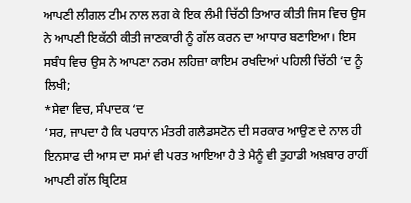ਆਪਣੀ ਲੀਗਲ ਟੀਮ ਨਾਲ ਲਗ ਕੇ ਇਕ ਲੰਮੀ ਚਿੱਠੀ ਤਿਆਰ ਕੀਤੀ ਜਿਸ ਵਿਚ ਉਸ ਨੇ ਆਪਣੀ ਇਕੱਠੀ ਕੀਤੀ ਜਾਣਕਾਰੀ ਨੂੰ ਗੱਲ ਕਰਨ ਦਾ ਆਧਾਰ ਬਣਾਇਆ। ਇਸ ਸਬੰਧ ਵਿਚ ਉਸ ਨੇ ਆਪਣਾ ਨਰਮ ਲਹਿਜ਼ਾ ਕਾਇਮ ਰਖਦਿਆਂ ਪਹਿਲੀ ਚਿੱਠੀ ‘ਦ ਨੂੰ ਲਿਖੀ;
*ਸੇਵਾ ਵਿਚ, ਸੰਪਾਦਕ ‘ਦ
‘ਸਰ, ਜਾਪਦਾ ਹੈ ਕਿ ਪਰਧਾਨ ਮੰਤਰੀ ਗਲੈਡਸਟੋਨ ਦੀ ਸਰਕਾਰ ਆਉਣ ਦੇ ਨਾਲ ਹੀ ਇਨਸਾਫ ਦੀ ਆਸ ਦਾ ਸਮਾਂ ਵੀ ਪਰਤ ਆਇਆ ਹੈ ਤੇ ਮੈਨੂੰ ਵੀ ਤੁਹਾਡੀ ਅਖ਼ਬਾਰ ਰਾਹੀਂ ਆਪਣੀ ਗੱਲ ਬ੍ਰਿਟਿਸ਼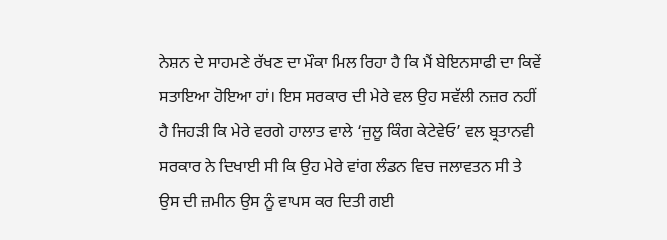ਨੇਸ਼ਨ ਦੇ ਸਾਹਮਣੇ ਰੱਖਣ ਦਾ ਮੌਕਾ ਮਿਲ ਰਿਹਾ ਹੈ ਕਿ ਮੈਂ ਬੇਇਨਸਾਫੀ ਦਾ ਕਿਵੇਂ ਸਤਾਇਆ ਹੋਇਆ ਹਾਂ। ਇਸ ਸਰਕਾਰ ਦੀ ਮੇਰੇ ਵਲ ਉਹ ਸਵੱਲੀ ਨਜ਼ਰ ਨਹੀਂ ਹੈ ਜਿਹੜੀ ਕਿ ਮੇਰੇ ਵਰਗੇ ਹਾਲਾਤ ਵਾਲੇ ‘ਜੁਲੂ ਕਿੰਗ ਕੇਟੇਵੇਓ’ ਵਲ ਬ੍ਰਤਾਨਵੀ ਸਰਕਾਰ ਨੇ ਦਿਖਾਈ ਸੀ ਕਿ ਉਹ ਮੇਰੇ ਵਾਂਗ ਲੰਡਨ ਵਿਚ ਜਲਾਵਤਨ ਸੀ ਤੇ ਉਸ ਦੀ ਜ਼ਮੀਨ ਉਸ ਨੂੰ ਵਾਪਸ ਕਰ ਦਿਤੀ ਗਈ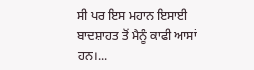ਸੀ ਪਰ ਇਸ ਮਹਾਨ ਇਸਾਈ ਬਾਦਸ਼ਾਹਤ ਤੋਂ ਮੈਨੂੰ ਕਾਫੀ ਆਸਾਂ ਹਨ।...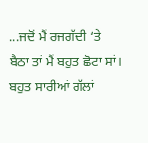...ਜਦੋਂ ਮੈਂ ਰਜਗੱਦੀ ‘ਤੇ ਬੈਠਾ ਤਾਂ ਮੈਂ ਬਹੁਤ ਛੋਟਾ ਸਾਂ। ਬਹੁਤ ਸਾਰੀਆਂ ਗੱਲਾਂ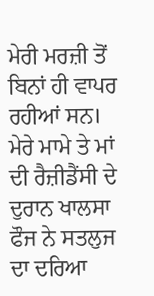ਮੇਰੀ ਮਰਜ਼ੀ ਤੋਂ ਬਿਨਾਂ ਹੀ ਵਾਪਰ ਰਹੀਆਂ ਸਨ। ਮੇਰੇ ਮਾਮੇ ਤੇ ਮਾਂ ਦੀ ਰੈਜ਼ੀਡੈਂਸੀ ਦੇ ਦੁਰਾਨ ਖਾਲਸਾ ਫੌਜ ਨੇ ਸਤਲੁਜ ਦਾ ਦਰਿਆ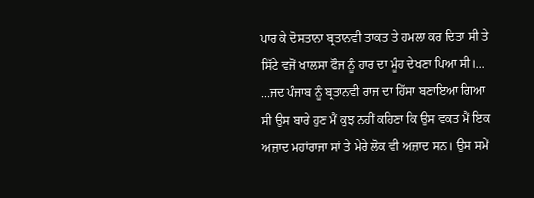ਪਾਰ ਕੇ ਦੋਸਤਾਨਾ ਬ੍ਰਤਾਨਵੀ ਤਾਕਤ ਤੇ ਹਮਲਾ ਕਰ ਦਿਤਾ ਸੀ ਤੇ ਸਿੱਟੇ ਵਜੋਂ ਖਾਲਸਾ ਫੌਜ ਨੂੰ ਹਾਰ ਦਾ ਮੂੰਹ ਦੇਖਣਾ ਪਿਆ ਸੀ।...
...ਜਦ ਪੰਜਾਬ ਨੂੰ ਬ੍ਰਤਾਨਵੀ ਰਾਜ ਦਾ ਹਿੱਸਾ ਬਣਾਇਆ ਗਿਆ ਸੀ ਉਸ ਬਾਰੇ ਹੁਣ ਮੈਂ ਕੁਝ ਨਹੀਂ ਕਹਿਣਾ ਕਿ ਉਸ ਵਕਤ ਮੈਂ ਇਕ ਅਜ਼ਾਦ ਮਹਾਂਰਾਜਾ ਸਾਂ ਤੇ ਮੇਰੇ ਲੋਕ ਵੀ ਅਜ਼ਾਦ ਸਨ। ਉਸ ਸਮੇਂ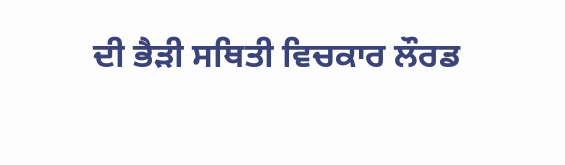ਦੀ ਭੈੜੀ ਸਥਿਤੀ ਵਿਚਕਾਰ ਲੌਰਡ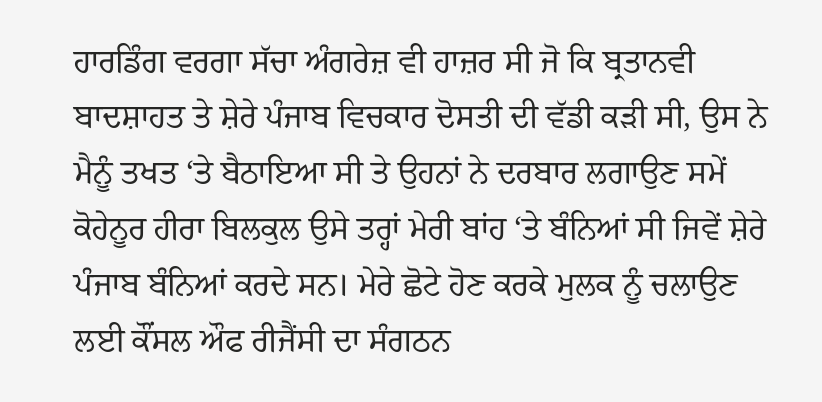ਹਾਰਡਿੰਗ ਵਰਗਾ ਸੱਚਾ ਅੰਗਰੇਜ਼ ਵੀ ਹਾਜ਼ਰ ਸੀ ਜੋ ਕਿ ਬ੍ਰਤਾਨਵੀ ਬਾਦਸ਼ਾਹਤ ਤੇ ਸ਼ੇਰੇ ਪੰਜਾਬ ਵਿਚਕਾਰ ਦੋਸਤੀ ਦੀ ਵੱਡੀ ਕੜੀ ਸੀ, ਉਸ ਨੇ ਮੈਨੂੰ ਤਖਤ ‘ਤੇ ਬੈਠਾਇਆ ਸੀ ਤੇ ਉਹਨਾਂ ਨੇ ਦਰਬਾਰ ਲਗਾਉਣ ਸਮੇਂ ਕੋਹੇਨੂਰ ਹੀਰਾ ਬਿਲਕੁਲ ਉਸੇ ਤਰ੍ਹਾਂ ਮੇਰੀ ਬਾਂਹ ‘ਤੇ ਬੰਨਿਆਂ ਸੀ ਜਿਵੇਂ ਸ਼ੇਰੇ ਪੰਜਾਬ ਬੰਨਿਆਂ ਕਰਦੇ ਸਨ। ਮੇਰੇ ਛੋਟੇ ਹੋਣ ਕਰਕੇ ਮੁਲਕ ਨੂੰ ਚਲਾਉਣ ਲਈ ਕੌਂਸਲ ਔਫ ਰੀਜੈਂਸੀ ਦਾ ਸੰਗਠਨ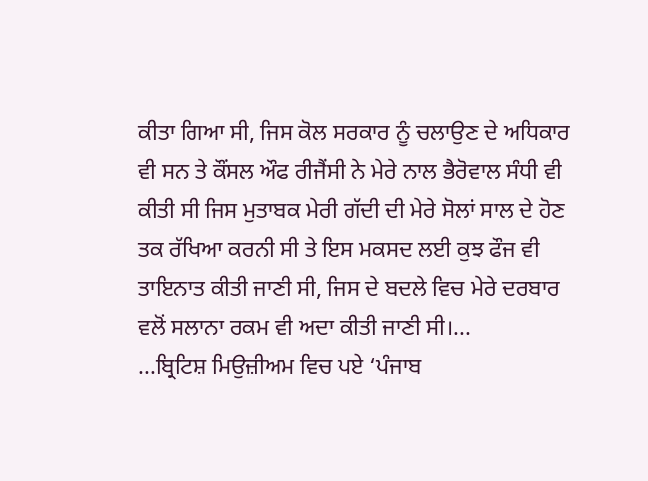ਕੀਤਾ ਗਿਆ ਸੀ, ਜਿਸ ਕੋਲ ਸਰਕਾਰ ਨੂੰ ਚਲਾਉਣ ਦੇ ਅਧਿਕਾਰ ਵੀ ਸਨ ਤੇ ਕੌਂਸਲ ਔਫ ਰੀਜੈਂਸੀ ਨੇ ਮੇਰੇ ਨਾਲ ਭੈਰੋਵਾਲ ਸੰਧੀ ਵੀ ਕੀਤੀ ਸੀ ਜਿਸ ਮੁਤਾਬਕ ਮੇਰੀ ਗੱਦੀ ਦੀ ਮੇਰੇ ਸੋਲਾਂ ਸਾਲ ਦੇ ਹੋਣ ਤਕ ਰੱਖਿਆ ਕਰਨੀ ਸੀ ਤੇ ਇਸ ਮਕਸਦ ਲਈ ਕੁਝ ਫੌਜ ਵੀ ਤਾਇਨਾਤ ਕੀਤੀ ਜਾਣੀ ਸੀ, ਜਿਸ ਦੇ ਬਦਲੇ ਵਿਚ ਮੇਰੇ ਦਰਬਾਰ ਵਲੋਂ ਸਲਾਨਾ ਰਕਮ ਵੀ ਅਦਾ ਕੀਤੀ ਜਾਣੀ ਸੀ।...
...ਬ੍ਰਿਟਿਸ਼ ਮਿਉਜ਼ੀਅਮ ਵਿਚ ਪਏ ‘ਪੰਜਾਬ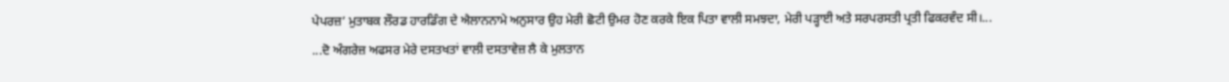ਪੇਪਰਜ਼’ ਮੁਤਾਬਕ ਲੌਰਡ ਹਾਰਡਿੰਗ ਦੇ ਐਲਾਨਨਾਮੇ ਅਨੁਸਾਰ ਉਹ ਮੇਰੀ ਛੋਟੀ ਉਮਰ ਹੋਣ ਕਰਕੇ ਇਕ ਪਿਤਾ ਵਾਲੀ ਸਮਝਦਾ, ਮੇਰੀ ਪੜ੍ਹਾਈ ਅਤੇ ਸਰਪਰਸਤੀ ਪ੍ਰਤੀ ਫਿਕਰਵੰਦ ਸੀ।...
...ਦੋ ਅੰਗਰੇਜ਼ ਅਫਸਰ ਮੇਰੇ ਦਸਤਖਤਾਂ ਵਾਲੀ ਦਸਤਾਵੇਜ਼ ਲੈ ਕੇ ਮੁਲਤਾਨ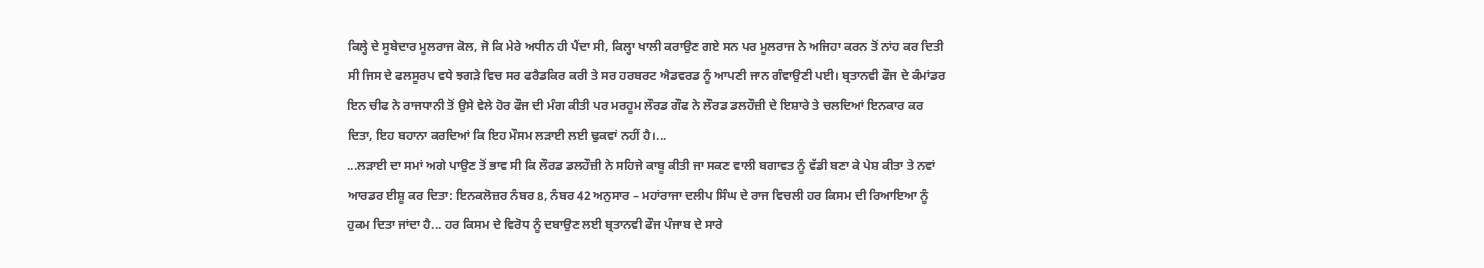ਕਿਲ੍ਹੇ ਦੇ ਸੂਬੇਦਾਰ ਮੂਲਰਾਜ ਕੋਲ, ਜੋ ਕਿ ਮੇਰੇ ਅਧੀਨ ਹੀ ਪੈਂਦਾ ਸੀ, ਕਿਲ੍ਹਾ ਖਾਲੀ ਕਰਾਉਣ ਗਏ ਸਨ ਪਰ ਮੂਲਰਾਜ ਨੇ ਅਜਿਹਾ ਕਰਨ ਤੋਂ ਨਾਂਹ ਕਰ ਦਿਤੀ ਸੀ ਜਿਸ ਦੇ ਫਲਸੂਰਪ ਵਧੇ ਝਗੜੇ ਵਿਚ ਸਰ ਫਰੈਡਕਿਰ ਕਰੀ ਤੇ ਸਰ ਹਰਬਰਟ ਐਡਵਰਡ ਨੂੰ ਆਪਣੀ ਜਾਨ ਗੰਵਾਉਣੀ ਪਈ। ਬ੍ਰਤਾਨਵੀ ਫੌਜ ਦੇ ਕੰਮਾਂਡਰ ਇਨ ਚੀਫ ਨੇ ਰਾਜਧਾਨੀ ਤੋਂ ਉਸੇ ਵੇਲੇ ਹੋਰ ਫੌਜ ਦੀ ਮੰਗ ਕੀਤੀ ਪਰ ਮਰਹੂਮ ਲੌਰਡ ਗੌਫ ਨੇ ਲੌਰਡ ਡਲਹੌਜ਼ੀ ਦੇ ਇਸ਼ਾਰੇ ਤੇ ਚਲਦਿਆਂ ਇਨਕਾਰ ਕਰ ਦਿਤਾ, ਇਹ ਬਹਾਨਾ ਕਰਦਿਆਂ ਕਿ ਇਹ ਮੌਸਮ ਲੜਾਈ ਲਈ ਢੁਕਵਾਂ ਨਹੀਂ ਹੈ।...
...ਲੜਾਈ ਦਾ ਸਮਾਂ ਅਗੇ ਪਾਉਣ ਤੋਂ ਭਾਵ ਸੀ ਕਿ ਲੌਰਡ ਡਲਹੌਜ਼ੀ ਨੇ ਸਹਿਜੇ ਕਾਬੂ ਕੀਤੀ ਜਾ ਸਕਣ ਵਾਲੀ ਬਗਾਵਤ ਨੂੰ ਵੱਡੀ ਬਣਾ ਕੇ ਪੇਸ਼ ਕੀਤਾ ਤੇ ਨਵਾਂ ਆਰਡਰ ਈਸ਼ੂ ਕਰ ਦਿਤਾ: ਇਨਕਲੋਜ਼ਰ ਨੰਬਰ 8, ਨੰਬਰ 42 ਅਨੁਸਾਰ – ਮਹਾਂਰਾਜਾ ਦਲੀਪ ਸਿੰਘ ਦੇ ਰਾਜ ਵਿਚਲੀ ਹਰ ਕਿਸਮ ਦੀ ਰਿਆਇਆ ਨੂੰ ਹੁਕਮ ਦਿਤਾ ਜਾਂਦਾ ਹੈ... ਹਰ ਕਿਸਮ ਦੇ ਵਿਰੋਧ ਨੂੰ ਦਬਾਉਣ ਲਈ ਬ੍ਰਤਾਨਵੀ ਫੌਜ ਪੰਜਾਬ ਦੇ ਸਾਰੇ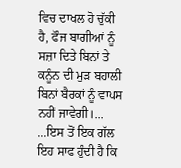ਵਿਚ ਦਾਖਲ ਹੋ ਚੁੱਕੀ ਹੈ, ਫੌਜ ਬਾਗੀਆਂ ਨੂੰ ਸਜ਼ਾ ਦਿਤੇ ਬਿਨਾਂ ਤੇ ਕਨੂੰਨ ਦੀ ਮੁੜ ਬਹਾਲੀ ਬਿਨਾਂ ਬੈਰਕਾਂ ਨੂੰ ਵਾਪਸ ਨਹੀਂ ਜਾਵੇਗੀ।...
...ਇਸ ਤੋਂ ਇਕ ਗੱਲ ਇਹ ਸਾਫ ਹੁੰਦੀ ਹੈ ਕਿ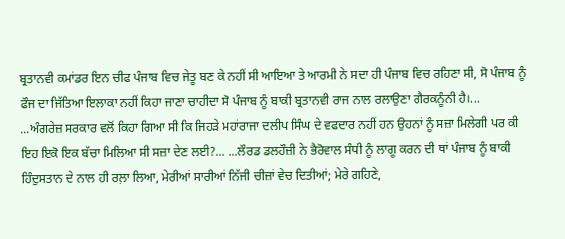ਬ੍ਰਤਾਨਵੀ ਕਮਾਂਡਰ ਇਨ ਚੀਫ ਪੰਜਾਬ ਵਿਚ ਜੇਤੂ ਬਣ ਕੇ ਨਹੀਂ ਸੀ ਆਇਆ ਤੇ ਆਰਮੀ ਨੇ ਸਦਾ ਹੀ ਪੰਜਾਬ ਵਿਚ ਰਹਿਣਾ ਸੀ, ਸੋ ਪੰਜਾਬ ਨੂੰ ਫੌਜ ਦਾ ਜਿੱਤਿਆ ਇਲਾਕਾ ਨਹੀਂ ਕਿਹਾ ਜਾਣਾ ਚਾਹੀਦਾ ਸੋ ਪੰਜਾਬ ਨੂੰ ਬਾਕੀ ਬ੍ਰਤਾਨਵੀ ਰਾਜ ਨਾਲ ਰਲਾਉਣਾ ਗੈਰਕਨੂੰਨੀ ਹੈ।...
...ਅੰਗਰੇਜ਼ ਸਰਕਾਰ ਵਲੋਂ ਕਿਹਾ ਗਿਆ ਸੀ ਕਿ ਜਿਹੜੇ ਮਹਾਂਰਾਜਾ ਦਲੀਪ ਸਿੰਘ ਦੇ ਵਫਦਾਰ ਨਹੀਂ ਹਨ ਉਹਨਾਂ ਨੂੰ ਸਜ਼ਾ ਮਿਲੇਗੀ ਪਰ ਕੀ ਇਹ ਇਕੋ ਇਕ ਬੱਚਾ ਮਿਲਿਆ ਸੀ ਸਜ਼ਾ ਦੇਣ ਲਈ?... ...ਲੌਰਡ ਡਲਹੌਜ਼ੀ ਨੇ ਭੈਰੋਵਾਲ ਸੰਧੀ ਨੂੰ ਲਾਗੂ ਕਰਨ ਦੀ ਥਾਂ ਪੰਜਾਬ ਨੂੰ ਬਾਕੀ ਹਿੰਦੁਸਤਾਨ ਦੇ ਨਾਲ ਹੀ ਰਲ਼ਾ ਲਿਆ, ਮੇਰੀਆਂ ਸਾਰੀਆਂ ਨਿੱਜੀ ਚੀਜ਼ਾਂ ਵੇਚ ਦਿਤੀਆਂ; ਮੇਰੇ ਗਹਿਣੇ,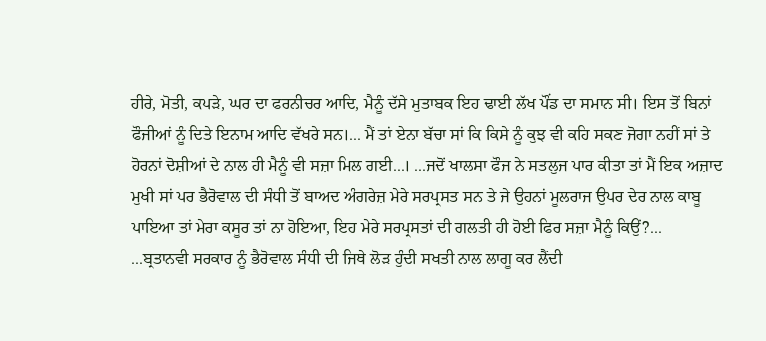ਹੀਰੇ, ਮੋਤੀ, ਕਪੜੇ, ਘਰ ਦਾ ਫਰਨੀਚਰ ਆਦਿ, ਮੈਨੂੰ ਦੱਸੇ ਮੁਤਾਬਕ ਇਹ ਢਾਈ ਲੱਖ ਪੌਂਡ ਦਾ ਸਮਾਨ ਸੀ। ਇਸ ਤੋਂ ਬਿਨਾਂ ਫੌਜੀਆਂ ਨੂੰ ਦਿਤੇ ਇਨਾਮ ਆਦਿ ਵੱਖਰੇ ਸਨ।... ਮੈਂ ਤਾਂ ਏਨਾ ਬੱਚਾ ਸਾਂ ਕਿ ਕਿਸੇ ਨੂੰ ਕੁਝ ਵੀ ਕਹਿ ਸਕਣ ਜੋਗਾ ਨਹੀਂ ਸਾਂ ਤੇ ਹੋਰਨਾਂ ਦੋਸ਼ੀਆਂ ਦੇ ਨਾਲ ਹੀ ਮੈਨੂੰ ਵੀ ਸਜ਼ਾ ਮਿਲ ਗਈ...। ...ਜਦੋਂ ਖਾਲਸਾ ਫੌਜ ਨੇ ਸਤਲੁਜ ਪਾਰ ਕੀਤਾ ਤਾਂ ਮੈਂ ਇਕ ਅਜ਼ਾਦ ਮੁਖੀ ਸਾਂ ਪਰ ਭੈਰੋਵਾਲ ਦੀ ਸੰਧੀ ਤੋਂ ਬਾਅਦ ਅੰਗਰੇਜ਼ ਮੇਰੇ ਸਰਪ੍ਰਸਤ ਸਨ ਤੇ ਜੇ ਉਹਨਾਂ ਮੂਲਰਾਜ ਉਪਰ ਦੇਰ ਨਾਲ ਕਾਬੂ ਪਾਇਆ ਤਾਂ ਮੇਰਾ ਕਸੂਰ ਤਾਂ ਨਾ ਹੋਇਆ, ਇਹ ਮੇਰੇ ਸਰਪ੍ਰਸਤਾਂ ਦੀ ਗਲਤੀ ਹੀ ਹੋਈ ਫਿਰ ਸਜ਼ਾ ਮੈਨੂੰ ਕਿਉਂ?...
...ਬ੍ਰਤਾਨਵੀ ਸਰਕਾਰ ਨੂੰ ਭੈਰੋਵਾਲ ਸੰਧੀ ਦੀ ਜਿਥੇ ਲੋੜ ਹੁੰਦੀ ਸਖਤੀ ਨਾਲ ਲਾਗੂ ਕਰ ਲੈਂਦੀ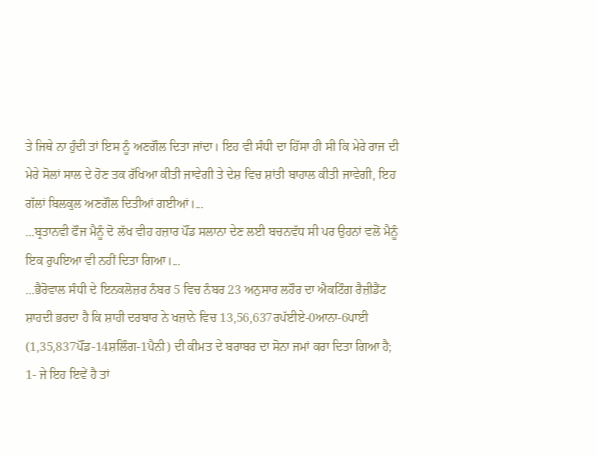ਤੇ ਜਿਥੇ ਨਾ ਹੁੰਦੀ ਤਾਂ ਇਸ ਨੂੰ ਅਣਗੌਲ ਦਿਤਾ ਜਾਂਦਾ। ਇਹ ਵੀ ਸੰਧੀ ਦਾ ਹਿੱਸਾ ਹੀ ਸੀ ਕਿ ਮੇਰੇ ਰਾਜ ਦੀ ਮੇਰੇ ਸੋਲਾਂ ਸਾਲ ਦੇ ਹੋਣ ਤਕ ਰੱਖਿਆ ਕੀਤੀ ਜਾਵੇਗੀ ਤੇ ਦੇਸ਼ ਵਿਚ ਸ਼ਾਂਤੀ ਬਾਹਾਲ ਕੀਤੀ ਜਾਵੇਗੀ, ਇਹ ਗੱਲਾਂ ਬਿਲਕੁਲ ਅਣਗੌਲ ਦਿਤੀਆਂ ਗਈਆਂ।...
...ਬ੍ਰਤਾਨਵੀ ਫੌਜ ਮੈਨੂੰ ਦੋ ਲੱਖ ਵੀਹ ਹਜ਼ਾਰ ਪੌਂਡ ਸਲਾਨਾ ਦੇਣ ਲਈ ਬਚਨਵੱਧ ਸੀ ਪਰ ਉਹਨਾਂ ਵਲੋਂ ਮੈਨੂੰ ਇਕ ਰੁਪਇਆ ਵੀ ਨਹੀਂ ਦਿਤਾ ਗਿਆ।...
...ਭੈਰੋਵਾਲ ਸੰਧੀ ਦੇ ਇਨਕਲੋਜ਼ਰ ਨੰਬਰ 5 ਵਿਚ ਨੰਬਰ 23 ਅਨੁਸਾਰ ਲਹੌਰ ਦਾ ਐਕਟਿੰਗ ਰੈਜ਼ੀਡੈਂਟ ਸ਼ਾਹਦੀ ਭਰਦਾ ਹੈ ਕਿ ਸ਼ਾਹੀ ਦਰਬਾਰ ਨੇ ਖਜ਼ਾਨੇ ਵਿਚ 13,56,637ਰਪੱਈਏ-0ਆਨਾ-6ਪਾਈ (1,35,837ਪੌਂਡ-14ਸ਼ਲਿੰਗ-1ਪੈਨੀ) ਦੀ ਕੀਮਤ ਦੇ ਬਰਾਬਰ ਦਾ ਸੋਨਾ ਜਮਾਂ ਕਰਾ ਦਿਤਾ ਗਿਆ ਹੈ;
1- ਜੇ ਇਹ ਇਵੇਂ ਹੈ ਤਾਂ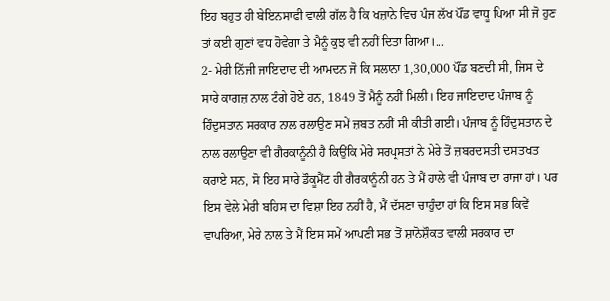ਇਹ ਬਹੁਤ ਹੀ ਬੇਇਨਸਾਫੀ ਵਾਲੀ ਗੱਲ ਹੈ ਕਿ ਖਜ਼ਾਨੇ ਵਿਚ ਪੰਜ ਲੱਖ ਪੌਂਡ ਵਾਧੂ ਪਿਆ ਸੀ ਜੋ ਹੁਣ ਤਾਂ ਕਈ ਗੁਣਾਂ ਵਧ ਹੋਵੇਗਾ ਤੇ ਮੈਨੂੰ ਕੁਝ ਵੀ ਨਹੀਂ ਦਿਤਾ ਗਿਆ।...
2- ਮੇਰੀ ਨਿੱਜੀ ਜਾਇਦਾਦ ਦੀ ਆਮਦਨ ਜੋ ਕਿ ਸਲਾਨਾ 1,30,000 ਪੌਂਡ ਬਣਦੀ ਸੀ, ਜਿਸ ਦੇ ਸਾਰੇ ਕਾਗਜ਼ ਨਾਲ ਟੰਗੇ ਹੋਏ ਹਨ, 1849 ਤੋਂ ਮੈਨੂੰ ਨਹੀਂ ਮਿਲੀ। ਇਹ ਜਾਇਦਾਦ ਪੰਜਾਬ ਨੂੰ ਹਿੰਦੁਸਤਾਨ ਸਰਕਾਰ ਨਾਲ ਰਲਾਉਣ ਸਮੇਂ ਜ਼ਬਤ ਨਹੀਂ ਸੀ ਕੀਤੀ ਗਈ। ਪੰਜਾਬ ਨੂੰ ਹਿੰਦੁਸਤਾਨ ਦੇ ਨਾਲ ਰਲਾਉਣਾ ਵੀ ਗੈਰਕਾਨੂੰਨੀ ਹੈ ਕਿਉਂਕਿ ਮੇਰੇ ਸਰਪ੍ਰਸਤਾਂ ਨੇ ਮੇਰੇ ਤੋਂ ਜ਼ਬਰਦਸਤੀ ਦਸਤਖਤ ਕਰਾਏ ਸਨ, ਸੋ ਇਹ ਸਾਰੇ ਡੌਕੂਮੈਂਟ ਹੀ ਗੈਰਕਾਨੂੰਨੀ ਹਨ ਤੇ ਮੈਂ ਹਾਲੇ ਵੀ ਪੰਜਾਬ ਦਾ ਰਾਜਾ ਹਾਂ। ਪਰ ਇਸ ਵੇਲੇ ਮੇਰੀ ਬਹਿਸ ਦਾ ਵਿਸ਼ਾ ਇਹ ਨਹੀਂ ਹੈ, ਮੈਂ ਦੱਸਣਾ ਚਾਹੁੰਦਾ ਹਾਂ ਕਿ ਇਸ ਸਭ ਕਿਵੇਂ ਵਾਪਰਿਆ, ਮੇਰੇ ਨਾਲ ਤੇ ਮੈਂ ਇਸ ਸਮੇਂ ਆਪਣੀ ਸਭ ਤੋਂ ਸ਼ਾਨੋਸ਼ੌਕਤ ਵਾਲੀ ਸਰਕਾਰ ਦਾ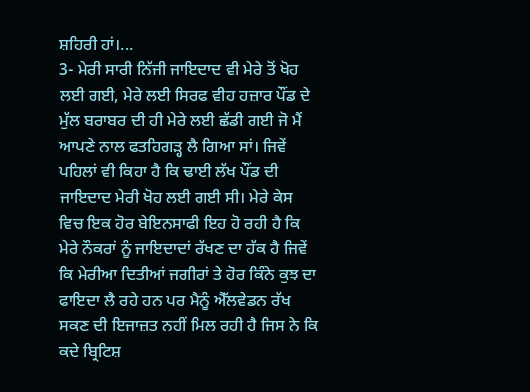ਸ਼ਹਿਰੀ ਹਾਂ।...
3- ਮੇਰੀ ਸਾਰੀ ਨਿੱਜੀ ਜਾਇਦਾਦ ਵੀ ਮੇਰੇ ਤੋਂ ਖੋਹ ਲਈ ਗਈ, ਮੇਰੇ ਲਈ ਸਿਰਫ ਵੀਹ ਹਜ਼ਾਰ ਪੌਂਡ ਦੇ ਮੁੱਲ ਬਰਾਬਰ ਦੀ ਹੀ ਮੇਰੇ ਲਈ ਛੱਡੀ ਗਈ ਜੋ ਮੈਂ ਆਪਣੇ ਨਾਲ ਫਤਹਿਗੜ੍ਹ ਲੈ ਗਿਆ ਸਾਂ। ਜਿਵੇਂ ਪਹਿਲਾਂ ਵੀ ਕਿਹਾ ਹੈ ਕਿ ਢਾਈ ਲੱਖ ਪੌਂਡ ਦੀ ਜਾਇਦਾਦ ਮੇਰੀ ਖੋਹ ਲਈ ਗਈ ਸੀ। ਮੇਰੇ ਕੇਸ ਵਿਚ ਇਕ ਹੋਰ ਬੇਇਨਸਾਫੀ ਇਹ ਹੋ ਰਹੀ ਹੈ ਕਿ ਮੇਰੇ ਨੌਕਰਾਂ ਨੂੰ ਜਾਇਦਾਦਾਂ ਰੱਖਣ ਦਾ ਹੱਕ ਹੈ ਜਿਵੇਂ ਕਿ ਮੇਰੀਆ ਦਿਤੀਆਂ ਜਗੀਰਾਂ ਤੇ ਹੋਰ ਕਿੰਨੇ ਕੁਝ ਦਾ ਫਾਇਦਾ ਲੈ ਰਹੇ ਹਨ ਪਰ ਮੈਨੂੰ ਐੱਲਵੇਡਨ ਰੱਖ ਸਕਣ ਦੀ ਇਜਾਜ਼ਤ ਨਹੀਂ ਮਿਲ ਰਹੀ ਹੈ ਜਿਸ ਨੇ ਕਿ ਕਦੇ ਬ੍ਰਿਟਿਸ਼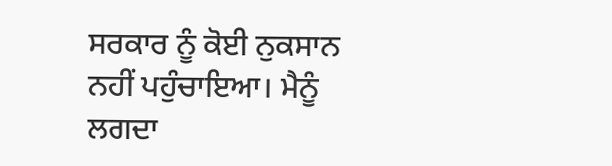ਸਰਕਾਰ ਨੂੰ ਕੋਈ ਨੁਕਸਾਨ ਨਹੀਂ ਪਹੁੰਚਾਇਆ। ਮੈਨੂੰ ਲਗਦਾ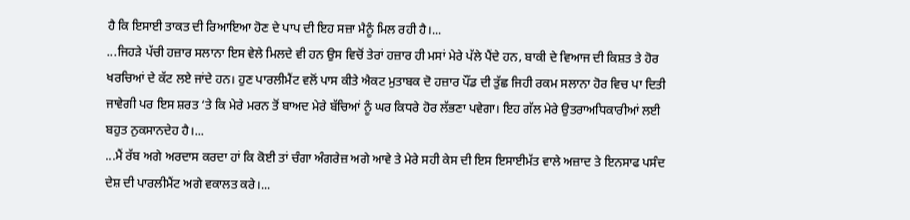ਹੈ ਕਿ ਇਸਾਈ ਤਾਕਤ ਦੀ ਰਿਆਇਆ ਹੋਣ ਦੇ ਪਾਪ ਦੀ ਇਹ ਸਜ਼ਾ ਮੈਨੂੰ ਮਿਲ ਰਹੀ ਹੈ।...
...ਜਿਹੜੇ ਪੱਚੀ ਹਜ਼ਾਰ ਸਲਾਨਾ ਇਸ ਵੇਲੇ ਮਿਲਦੇ ਵੀ ਹਨ ਉਸ ਵਿਚੋਂ ਤੇਰਾਂ ਹਜ਼ਾਰ ਹੀ ਮਸਾਂ ਮੇਰੇ ਪੱਲੇ ਪੈਂਦੇ ਹਨ, ਬਾਕੀ ਦੇ ਵਿਆਜ ਦੀ ਕਿਸ਼ਤ ਤੇ ਹੋਰ ਖਰਚਿਆਂ ਦੇ ਕੱਟ ਲਏ ਜਾਂਦੇ ਹਨ। ਹੁਣ ਪਾਰਲੀਮੈਂਟ ਵਲੋਂ ਪਾਸ ਕੀਤੇ ਐਕਟ ਮੁਤਾਬਕ ਦੋ ਹਜ਼ਾਰ ਪੌਂਡ ਦੀ ਤੁੱਛ ਜਿਹੀ ਰਕਮ ਸਲਾਨਾ ਹੋਰ ਵਿਚ ਪਾ ਦਿਤੀ ਜਾਵੇਗੀ ਪਰ ਇਸ ਸ਼ਰਤ ‘ਤੇ ਕਿ ਮੇਰੇ ਮਰਨ ਤੋਂ ਬਾਅਦ ਮੇਰੇ ਬੱਚਿਆਂ ਨੂੰ ਘਰ ਕਿਧਰੇ ਹੋਰ ਲੱਭਣਾ ਪਵੇਗਾ। ਇਹ ਗੱਲ ਮੇਰੇ ਉਤਰਾਅਧਿਕਾਰੀਆਂ ਲਈ ਬਹੁਤ ਨੁਕਸਾਨਦੇਹ ਹੈ।...
...ਮੈਂ ਰੱਬ ਅਗੇ ਅਰਦਾਸ ਕਰਦਾ ਹਾਂ ਕਿ ਕੋਈ ਤਾਂ ਚੰਗਾ ਅੰਗਰੇਜ਼ ਅਗੇ ਆਵੇ ਤੇ ਮੇਰੇ ਸਹੀ ਕੇਸ ਦੀ ਇਸ ਇਸਾਈਮੱਤ ਵਾਲੇ ਅਜ਼ਾਦ ਤੇ ਇਨਸਾਫ ਪਸੰਦ ਦੇਸ਼ ਦੀ ਪਾਰਲੀਮੈਂਟ ਅਗੇ ਵਕਾਲਤ ਕਰੇ।...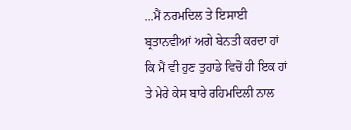...ਮੈਂ ਨਰਮਦਿਲ ਤੇ ਇਸਾਈ ਬ੍ਰਤਾਨਵੀਆਂ ਅਗੇ ਬੇਨਤੀ ਕਰਦਾ ਹਾਂ ਕਿ ਮੈਂ ਵੀ ਹੁਣ ਤੁਹਾਡੇ ਵਿਚੋਂ ਹੀ ਇਕ ਹਾਂ ਤੇ ਮੇਰੇ ਕੇਸ ਬਾਰੇ ਰਹਿਮਦਿਲੀ ਨਾਲ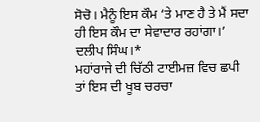ਸੋਚੋ। ਮੈਨੂੰ ਇਸ ਕੌਮ ‘ਤੇ ਮਾਣ ਹੈ ਤੇ ਮੈਂ ਸਦਾ ਹੀ ਇਸ ਕੌਮ ਦਾ ਸੇਵਾਦਾਰ ਰਹਾਂਗਾ।’
ਦਲੀਪ ਸਿੰਘ।*
ਮਹਾਂਰਾਜੇ ਦੀ ਚਿੱਠੀ ਟਾਈਮਜ਼ ਵਿਚ ਛਪੀ ਤਾਂ ਇਸ ਦੀ ਖੂਬ ਚਰਚਾ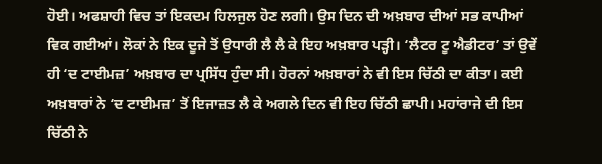ਹੋਈ। ਅਫਸ਼ਾਹੀ ਵਿਚ ਤਾਂ ਇਕਦਮ ਹਿਲਜੁਲ ਹੋਣ ਲਗੀ। ਉਸ ਦਿਨ ਦੀ ਅਖ਼ਬਾਰ ਦੀਆਂ ਸਭ ਕਾਪੀਆਂ ਵਿਕ ਗਈਆਂ। ਲੋਕਾਂ ਨੇ ਇਕ ਦੂਜੇ ਤੋਂ ਉਧਾਰੀ ਲੈ ਲੈ ਕੇ ਇਹ ਅਖ਼ਬਾਰ ਪੜ੍ਹੀ। ‘ਲੈਟਰ ਟੂ ਐਡੀਟਰ’ ਤਾਂ ਉਵੇਂ ਹੀ ‘ਦ ਟਾਈਮਜ਼’ ਅਖ਼ਬਾਰ ਦਾ ਪ੍ਰਸਿੱਧ ਹੁੰਦਾ ਸੀ। ਹੋਰਨਾਂ ਅਖ਼ਬਾਰਾਂ ਨੇ ਵੀ ਇਸ ਚਿੱਠੀ ਦਾ ਕੀਤਾ। ਕਈ ਅਖ਼ਬਾਰਾਂ ਨੇ ‘ਦ ਟਾਈਮਜ਼’ ਤੋਂ ਇਜਾਜ਼ਤ ਲੈ ਕੇ ਅਗਲੇ ਦਿਨ ਵੀ ਇਹ ਚਿੱਠੀ ਛਾਪੀ। ਮਹਾਂਰਾਜੇ ਦੀ ਇਸ ਚਿੱਠੀ ਨੇ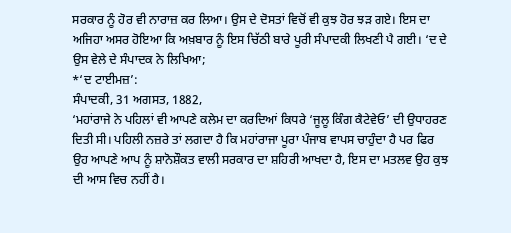ਸਰਕਾਰ ਨੂੰ ਹੋਰ ਵੀ ਨਾਰਾਜ਼ ਕਰ ਲਿਆ। ਉਸ ਦੇ ਦੋਸਤਾਂ ਵਿਚੋਂ ਵੀ ਕੁਝ ਹੋਰ ਝੜ ਗਏ। ਇਸ ਦਾ ਅਜਿਹਾ ਅਸਰ ਹੋਇਆ ਕਿ ਅਖ਼ਬਾਰ ਨੂੰ ਇਸ ਚਿੱਠੀ ਬਾਰੇ ਪੂਰੀ ਸੰਪਾਦਕੀ ਲਿਖਣੀ ਪੈ ਗਈ। ‘ਦ ਦੇ ਉਸ ਵੇਲੇ ਦੇ ਸੰਪਾਦਕ ਨੇ ਲਿਖਿਆ;
*‘ਦ ਟਾਈਮਜ਼’:
ਸੰਪਾਦਕੀ, 31 ਅਗਸਤ, 1882,
‘ਮਹਾਂਰਾਜੇ ਨੇ ਪਹਿਲਾਂ ਵੀ ਆਪਣੇ ਕਲੇਮ ਦਾ ਕਰਦਿਆਂ ਕਿਧਰੇ ‘ਜੂਲੂ ਕਿੰਗ ਕੈਟੇਵੇਓ’ ਦੀ ਉਧਾਹਰਣ ਦਿਤੀ ਸੀ। ਪਹਿਲੀ ਨਜ਼ਰੇ ਤਾਂ ਲਗਦਾ ਹੈ ਕਿ ਮਹਾਂਰਾਜਾ ਪੂਰਾ ਪੰਜਾਬ ਵਾਪਸ ਚਾਹੁੰਦਾ ਹੈ ਪਰ ਫਿਰ ਉਹ ਆਪਣੇ ਆਪ ਨੂੰ ਸ਼ਾਨੋਸ਼ੌਕਤ ਵਾਲੀ ਸਰਕਾਰ ਦਾ ਸ਼ਹਿਰੀ ਆਖਦਾ ਹੈ, ਇਸ ਦਾ ਮਤਲਵ ਉਹ ਕੁਝ ਦੀ ਆਸ ਵਿਚ ਨਹੀਂ ਹੈ।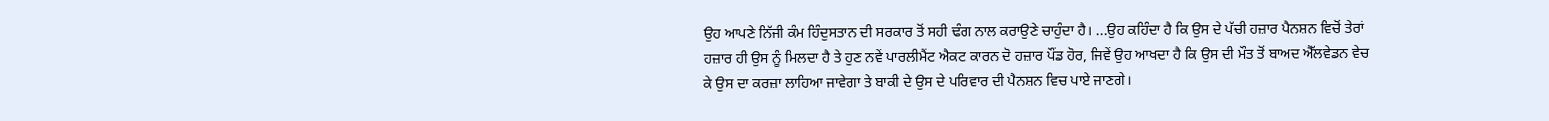ਉਹ ਆਪਣੇ ਨਿੱਜੀ ਕੰਮ ਹਿੰਦੁਸਤਾਨ ਦੀ ਸਰਕਾਰ ਤੋਂ ਸਹੀ ਢੰਗ ਨਾਲ ਕਰਾਉਣੇ ਚਾਹੁੰਦਾ ਹੈ। ...ਉਹ ਕਹਿੰਦਾ ਹੈ ਕਿ ਉਸ ਦੇ ਪੱਚੀ ਹਜ਼ਾਰ ਪੈਨਸ਼ਨ ਵਿਚੋਂ ਤੇਰਾਂ ਹਜ਼ਾਰ ਹੀ ਉਸ ਨੂੰ ਮਿਲਦਾ ਹੈ ਤੇ ਹੁਣ ਨਵੇਂ ਪਾਰਲੀਮੈਂਟ ਐਕਟ ਕਾਰਨ ਦੋ ਹਜ਼ਾਰ ਪੌਂਡ ਹੋਰ, ਜਿਵੇਂ ਉਹ ਆਖਦਾ ਹੈ ਕਿ ਉਸ ਦੀ ਮੌਤ ਤੋਂ ਬਾਅਦ ਐੱਲਵੇਡਨ ਵੇਚ ਕੇ ਉਸ ਦਾ ਕਰਜ਼ਾ ਲਾਹਿਆ ਜਾਵੇਗਾ ਤੇ ਬਾਕੀ ਦੇ ਉਸ ਦੇ ਪਰਿਵਾਰ ਦੀ ਪੈਨਸ਼ਨ ਵਿਚ ਪਾਏ ਜਾਣਗੇ।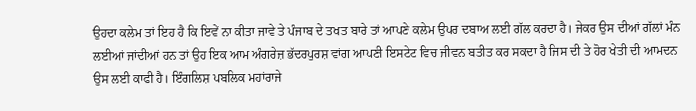ਉਹਦਾ ਕਲੇਮ ਤਾਂ ਇਹ ਹੈ ਕਿ ਇਵੇਂ ਨਾ ਕੀਤਾ ਜਾਵੇ ਤੇ ਪੰਜਾਬ ਦੇ ਤਖਤ ਬਾਰੇ ਤਾਂ ਆਪਣੇ ਕਲੇਮ ਉਪਰ ਦਬਾਅ ਲਈ ਗੱਲ ਕਰਦਾ ਹੈ। ਜੇਕਰ ਉਸ ਦੀਆਂ ਗੱਲਾਂ ਮੰਨ ਲਈਆਂ ਜਾਂਦੀਆਂ ਹਨ ਤਾਂ ਉਹ ਇਕ ਆਮ ਅੰਗਰੇਜ਼ ਭੱਦਰਪੁਰਸ਼ ਵਾਂਗ ਆਪਣੀ ਇਸਟੇਟ ਵਿਚ ਜੀਵਨ ਬਤੀਤ ਕਰ ਸਕਦਾ ਹੈ ਜਿਸ ਦੀ ਤੇ ਹੋਰ ਖੇਤੀ ਦੀ ਆਮਦਨ ਉਸ ਲਈ ਕਾਫੀ ਹੈ। ਇੰਗਲਿਸ਼ ਪਬਲਿਕ ਮਹਾਂਰਾਜੇ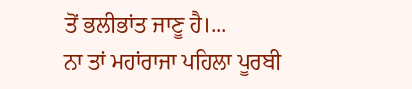ਤੋਂ ਭਲੀਭਾਂਤ ਜਾਣੂ ਹੈ।...
ਨਾ ਤਾਂ ਮਹਾਂਰਾਜਾ ਪਹਿਲਾ ਪੂਰਬੀ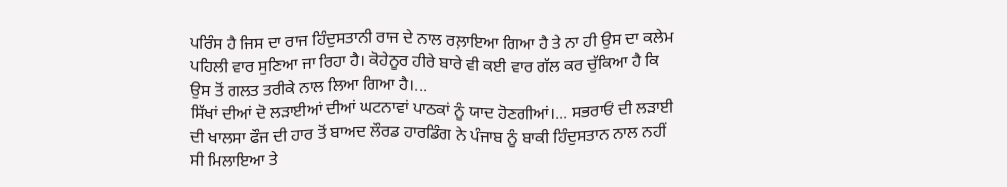ਪਰਿੰਸ ਹੈ ਜਿਸ ਦਾ ਰਾਜ ਹਿੰਦੁਸਤਾਨੀ ਰਾਜ ਦੇ ਨਾਲ ਰਲ਼ਾਇਆ ਗਿਆ ਹੈ ਤੇ ਨਾ ਹੀ ਉਸ ਦਾ ਕਲੇਮ ਪਹਿਲੀ ਵਾਰ ਸੁਣਿਆ ਜਾ ਰਿਹਾ ਹੈ। ਕੋਹੇਨੂਰ ਹੀਰੇ ਬਾਰੇ ਵੀ ਕਈ ਵਾਰ ਗੱਲ ਕਰ ਚੁੱਕਿਆ ਹੈ ਕਿ ਉਸ ਤੋਂ ਗਲਤ ਤਰੀਕੇ ਨਾਲ ਲਿਆ ਗਿਆ ਹੈ।...
ਸਿੱਖਾਂ ਦੀਆਂ ਦੋ ਲੜਾਈਆਂ ਦੀਆਂ ਘਟਨਾਵਾਂ ਪਾਠਕਾਂ ਨੂੰ ਯਾਦ ਹੋਣਗੀਆਂ।... ਸਭਰਾਓਂ ਦੀ ਲੜਾਈ ਦੀ ਖਾਲਸਾ ਫੌਜ ਦੀ ਹਾਰ ਤੋਂ ਬਾਅਦ ਲੌਰਡ ਹਾਰਡਿੰਗ ਨੇ ਪੰਜਾਬ ਨੂੰ ਬਾਕੀ ਹਿੰਦੁਸਤਾਨ ਨਾਲ ਨਹੀਂ ਸੀ ਮਿਲਾਇਆ ਤੇ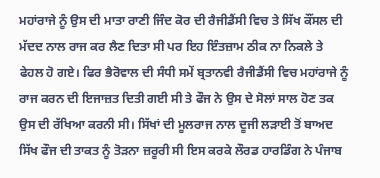ਮਹਾਂਰਾਜੇ ਨੂੰ ਉਸ ਦੀ ਮਾਤਾ ਰਾਣੀ ਜਿੰਦ ਕੋਰ ਦੀ ਰੈਜੀਡੈਂਸੀ ਵਿਚ ਤੇ ਸਿੱਖ ਕੌਂਸਲ ਦੀ ਮੱਦਦ ਨਾਲ ਰਾਜ ਕਰ ਲੈਣ ਦਿਤਾ ਸੀ ਪਰ ਇਹ ਇੰਤਜ਼ਾਮ ਠੀਕ ਨਾ ਨਿਕਲੇ ਤੇ ਫੇਹਲ ਹੋ ਗਏ। ਫਿਰ ਭੈਰੋਵਾਲ ਦੀ ਸੰਧੀ ਸਮੇਂ ਬ੍ਰਤਾਨਵੀ ਰੈਜੀਡੈਂਸੀ ਵਿਚ ਮਹਾਂਰਾਜੇ ਨੂੰ ਰਾਜ ਕਰਨ ਦੀ ਇਜਾਜ਼ਤ ਦਿਤੀ ਗਈ ਸੀ ਤੇ ਫੌਜ ਨੇ ਉਸ ਦੇ ਸੋਲਾਂ ਸਾਲ ਹੋਣ ਤਕ ਉਸ ਦੀ ਰੱਖਿਆ ਕਰਨੀ ਸੀ। ਸਿੱਖਾਂ ਦੀ ਮੂਲਰਾਜ ਨਾਲ ਦੂਜੀ ਲੜਾਈ ਤੋਂ ਬਾਅਦ ਸਿੱਖ ਫੌਜ ਦੀ ਤਾਕਤ ਨੂੰ ਤੋੜਨਾ ਜ਼ਰੂਰੀ ਸੀ ਇਸ ਕਰਕੇ ਲੌਰਡ ਹਾਰਡਿੰਗ ਨੇ ਪੰਜਾਬ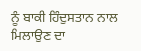ਨੂੰ ਬਾਕੀ ਹਿੰਦੁਸਤਾਨ ਨਾਲ ਮਿਲਾਉਣ ਦਾ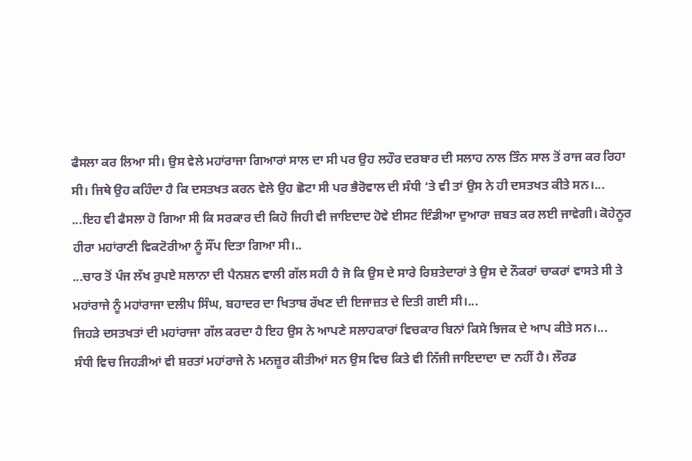ਫੈਸਲਾ ਕਰ ਲਿਆ ਸੀ। ਉਸ ਵੇਲੇ ਮਹਾਂਰਾਜਾ ਗਿਆਰਾਂ ਸਾਲ ਦਾ ਸੀ ਪਰ ਉਹ ਲਹੌਰ ਦਰਬਾਰ ਦੀ ਸਲਾਹ ਨਾਲ ਤਿੰਨ ਸਾਲ ਤੋਂ ਰਾਜ ਕਰ ਰਿਹਾ ਸੀ। ਜਿਥੇ ਉਹ ਕਹਿੰਦਾ ਹੈ ਕਿ ਦਸਤਖਤ ਕਰਨ ਵੇਲੇ ਉਹ ਛੋਟਾ ਸੀ ਪਰ ਭੈਰੋਵਾਲ ਦੀ ਸੰਧੀ ‘ਤੇ ਵੀ ਤਾਂ ਉਸ ਨੇ ਹੀ ਦਸਤਖਤ ਕੀਤੇ ਸਨ।...
...ਇਹ ਵੀ ਫੈਸਲਾ ਹੋ ਗਿਆ ਸੀ ਕਿ ਸਰਕਾਰ ਦੀ ਕਿਹੋ ਜਿਹੀ ਵੀ ਜਾਇਦਾਦ ਹੋਵੇ ਈਸਟ ਇੰਡੀਆ ਦੁਆਰਾ ਜ਼ਬਤ ਕਰ ਲਈ ਜਾਵੇਗੀ। ਕੋਹੇਨੂਰ ਹੀਰਾ ਮਹਾਂਰਾਣੀ ਵਿਕਟੋਰੀਆ ਨੂੰ ਸੌਂਪ ਦਿਤਾ ਗਿਆ ਸੀ।..
...ਚਾਰ ਤੋਂ ਪੰਜ ਲੱਖ ਰੁਪਏ ਸਲਾਨਾ ਦੀ ਪੈਨਸ਼ਨ ਵਾਲੀ ਗੱਲ ਸਹੀ ਹੈ ਜੋ ਕਿ ਉਸ ਦੇ ਸਾਰੇ ਰਿਸ਼ਤੇਦਾਰਾਂ ਤੇ ਉਸ ਦੇ ਨੌਕਰਾਂ ਚਾਕਰਾਂ ਵਾਸਤੇ ਸੀ ਤੇ ਮਹਾਂਰਾਜੇ ਨੂੰ ਮਹਾਂਰਾਜਾ ਦਲੀਪ ਸਿੰਘ, ਬਹਾਦਰ ਦਾ ਖਿਤਾਬ ਰੱਖਣ ਦੀ ਇਜਾਜ਼ਤ ਦੇ ਦਿਤੀ ਗਈ ਸੀ।...
ਜਿਹੜੇ ਦਸਤਖਤਾਂ ਦੀ ਮਹਾਂਰਾਜਾ ਗੱਲ ਕਰਦਾ ਹੈ ਇਹ ਉਸ ਨੇ ਆਪਣੇ ਸਲਾਹਕਾਰਾਂ ਵਿਚਕਾਰ ਬਿਨਾਂ ਕਿਸੇ ਝਿਜਕ ਦੇ ਆਪ ਕੀਤੇ ਸਨ।...
ਸੰਧੀ ਵਿਚ ਜਿਹੜੀਆਂ ਵੀ ਸ਼ਰਤਾਂ ਮਹਾਂਰਾਜੇ ਨੇ ਮਨਜ਼ੂਰ ਕੀਤੀਆਂ ਸਨ ਉਸ ਵਿਚ ਕਿਤੇ ਵੀ ਨਿੱਜੀ ਜਾਇਦਾਦਾ ਦਾ ਨਹੀਂ ਹੈ। ਲੌਰਡ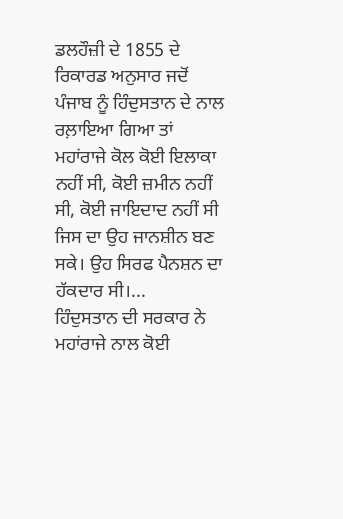ਡਲਹੌਜ਼ੀ ਦੇ 1855 ਦੇ ਰਿਕਾਰਡ ਅਨੁਸਾਰ ਜਦੋਂ ਪੰਜਾਬ ਨੂੰ ਹਿੰਦੁਸਤਾਨ ਦੇ ਨਾਲ ਰਲ਼ਾਇਆ ਗਿਆ ਤਾਂ ਮਹਾਂਰਾਜੇ ਕੋਲ ਕੋਈ ਇਲਾਕਾ ਨਹੀਂ ਸੀ, ਕੋਈ ਜ਼ਮੀਨ ਨਹੀਂ ਸੀ, ਕੋਈ ਜਾਇਦਾਦ ਨਹੀਂ ਸੀ ਜਿਸ ਦਾ ਉਹ ਜਾਨਸ਼ੀਨ ਬਣ ਸਕੇ। ਉਹ ਸਿਰਫ ਪੈਨਸ਼ਨ ਦਾ ਹੱਕਦਾਰ ਸੀ।...
ਹਿੰਦੁਸਤਾਨ ਦੀ ਸਰਕਾਰ ਨੇ ਮਹਾਂਰਾਜੇ ਨਾਲ ਕੋਈ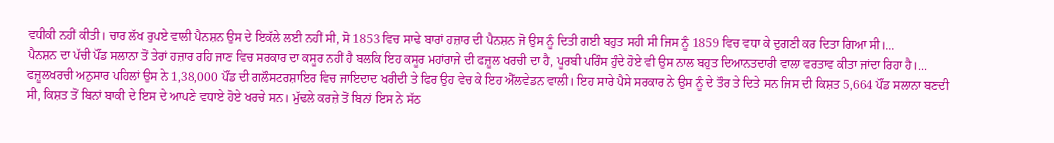ਵਧੀਕੀ ਨਹੀਂ ਕੀਤੀ। ਚਾਰ ਲੱਖ ਰੁਪਏ ਵਾਲੀ ਪੈਨਸ਼ਨ ਉਸ ਦੇ ਇਕੱਲੇ ਲਈ ਨਹੀਂ ਸੀ, ਸੋ 1853 ਵਿਚ ਸਾਢੇ ਬਾਰਾਂ ਹਜ਼ਾਰ ਦੀ ਪੈਨਸ਼ਨ ਜੋ ਉਸ ਨੂੰ ਦਿਤੀ ਗਈ ਬਹੁਤ ਸਹੀ ਸੀ ਜਿਸ ਨੂੰ 1859 ਵਿਚ ਵਧਾ ਕੇ ਦੁਗਣੀ ਕਰ ਦਿਤਾ ਗਿਆ ਸੀ।...
ਪੈਨਸ਼ਨ ਦਾ ਪੱਚੀ ਪੌਂਡ ਸਲਾਨਾ ਤੋਂ ਤੇਰਾਂ ਹਜ਼ਾਰ ਰਹਿ ਜਾਣ ਵਿਚ ਸਰਕਾਰ ਦਾ ਕਸੂਰ ਨਹੀਂ ਹੈ ਬਲਕਿ ਇਹ ਕਸੂਰ ਮਹਾਂਰਾਜੇ ਦੀ ਫਜ਼ੂਲ ਖਰਚੀ ਦਾ ਹੈ, ਪੂਰਬੀ ਪਰਿੰਸ ਹੁੰਦੇ ਹੋਏ ਵੀ ਉਸ ਨਾਲ ਬਹੁਤ ਦਿਆਨਤਦਾਰੀ ਵਾਲਾ ਵਰਤਾਵ ਕੀਤਾ ਜਾਂਦਾ ਰਿਹਾ ਹੈ।...
ਫਜ਼ੂਲਖਰਚੀ ਅਨੁਸਾਰ ਪਹਿਲਾਂ ਉਸ ਨੇ 1,38,000 ਪੌਂਡ ਦੀ ਗਲੌਸਟਰਸ਼ਾਇਰ ਵਿਚ ਜਾਇਦਾਦ ਖਰੀਦੀ ਤੇ ਫਿਰ ਉਹ ਵੇਚ ਕੇ ਇਹ ਐੱਲਵੇਡਨ ਵਾਲੀ। ਇਹ ਸਾਰੇ ਪੈਸੇ ਸਰਕਾਰ ਨੇ ਉਸ ਨੂੰ ਦੇ ਤੌਰ ਤੇ ਦਿਤੇ ਸਨ ਜਿਸ ਦੀ ਕਿਸ਼ਤ 5,664 ਪੌਂਡ ਸਲਾਨਾ ਬਣਦੀ ਸੀ, ਕਿਸ਼ਤ ਤੋਂ ਬਿਨਾਂ ਬਾਕੀ ਦੇ ਇਸ ਦੇ ਆਪਣੇ ਵਧਾਏ ਹੋਏ ਖਰਚੇ ਸਨ। ਮੁੱਢਲੇ ਕਰਜ਼ੇ ਤੋਂ ਬਿਨਾਂ ਇਸ ਨੇ ਸੱਠ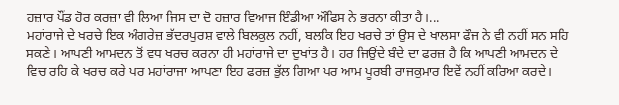ਹਜ਼ਾਰ ਪੌਂਡ ਹੋਰ ਕਰਜ਼ਾ ਵੀ ਲਿਆ ਜਿਸ ਦਾ ਦੋ ਹਜ਼ਾਰ ਵਿਆਜ ਇੰਡੀਆ ਔਫਿਸ ਨੇ ਭਰਨਾ ਕੀਤਾ ਹੈ।...
ਮਹਾਂਰਾਜੇ ਦੇ ਖਰਚੇ ਇਕ ਅੰਗਰੇਜ਼ ਭੱਦਰਪੁਰਸ਼ ਵਾਲੇ ਬਿਲਕੁਲ ਨਹੀਂ, ਬਲਕਿ ਇਹ ਖਰਚੇ ਤਾਂ ਉਸ ਦੇ ਖਾਲਸਾ ਫੌਜ ਨੇ ਵੀ ਨਹੀਂ ਸਨ ਸਹਿ ਸਕਣੇ। ਆਪਣੀ ਆਮਦਨ ਤੋਂ ਵਧ ਖਰਚ ਕਰਨਾ ਹੀ ਮਹਾਂਰਾਜੇ ਦਾ ਦੁਖਾਂਤ ਹੈ। ਹਰ ਜਿਉਂਦੇ ਬੰਦੇ ਦਾ ਫਰਜ਼ ਹੈ ਕਿ ਆਪਣੀ ਆਮਦਨ ਦੇ ਵਿਚ ਰਹਿ ਕੇ ਖਰਚ ਕਰੇ ਪਰ ਮਹਾਂਰਾਜਾ ਆਪਣਾ ਇਹ ਫਰਜ਼ ਭੁੱਲ ਗਿਆ ਪਰ ਆਮ ਪੂਰਬੀ ਰਾਜਕੁਮਾਰ ਇਵੇਂ ਨਹੀਂ ਕਰਿਆ ਕਰਦੇ।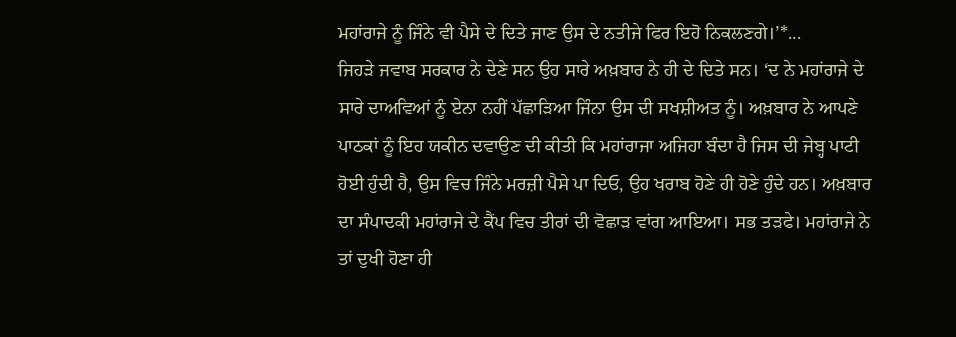ਮਹਾਂਰਾਜੇ ਨੂੰ ਜਿੰਨੇ ਵੀ ਪੈਸੇ ਦੇ ਦਿਤੇ ਜਾਣ ਉਸ ਦੇ ਨਤੀਜੇ ਫਿਰ ਇਹੋ ਨਿਕਲਣਗੇ।’*...
ਜਿਹੜੇ ਜਵਾਬ ਸਰਕਾਰ ਨੇ ਦੇਣੇ ਸਨ ਉਹ ਸਾਰੇ ਅਖ਼ਬਾਰ ਨੇ ਹੀ ਦੇ ਦਿਤੇ ਸਨ। ‘ਦ ਨੇ ਮਹਾਂਰਾਜੇ ਦੇ ਸਾਰੇ ਦਾਅਵਿਆਂ ਨੂੰ ਏਨਾ ਨਹੀਂ ਪੱਛਾੜਿਆ ਜਿੰਨਾ ਉਸ ਦੀ ਸਖਸ਼ੀਅਤ ਨੂੰ। ਅਖ਼ਬਾਰ ਨੇ ਆਪਣੇ ਪਾਠਕਾਂ ਨੂੰ ਇਹ ਯਕੀਨ ਦਵਾਉਣ ਦੀ ਕੀਤੀ ਕਿ ਮਹਾਂਰਾਜਾ ਅਜਿਹਾ ਬੰਦਾ ਹੈ ਜਿਸ ਦੀ ਜੇਬ੍ਹ ਪਾਟੀ ਹੋਈ ਹੁੰਦੀ ਹੈ, ਉਸ ਵਿਚ ਜਿੰਨੇ ਮਰਜ਼ੀ ਪੈਸੇ ਪਾ ਦਿਓ, ਉਹ ਖਰਾਬ ਹੋਣੇ ਹੀ ਹੋਣੇ ਹੁੰਦੇ ਹਨ। ਅਖ਼ਬਾਰ ਦਾ ਸੰਪਾਦਕੀ ਮਹਾਂਰਾਜੇ ਦੇ ਕੈਂਪ ਵਿਚ ਤੀਰਾਂ ਦੀ ਵੋਛਾੜ ਵਾਂਗ ਆਇਆ। ਸਭ ਤੜਫੇ। ਮਹਾਂਰਾਜੇ ਨੇ ਤਾਂ ਦੁਖੀ ਹੋਣਾ ਹੀ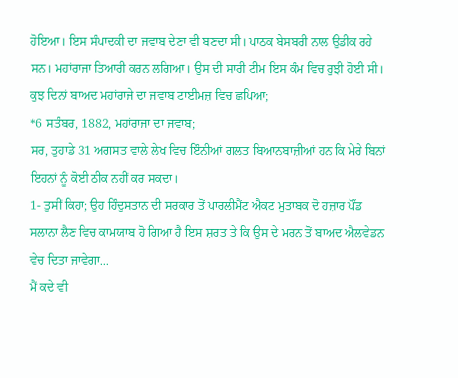ਹੋਇਆ। ਇਸ ਸੰਪਾਦਕੀ ਦਾ ਜਵਾਬ ਦੇਣਾ ਵੀ ਬਣਦਾ ਸੀ। ਪਾਠਕ ਬੇਸਬਰੀ ਨਾਲ ਉਡੀਕ ਰਹੇ ਸਨ। ਮਹਾਂਰਾਜਾ ਤਿਆਰੀ ਕਰਨ ਲਗਿਆ। ਉਸ ਦੀ ਸਾਰੀ ਟੀਮ ਇਸ ਕੰਮ ਵਿਚ ਰੁਝੀ ਹੋਈ ਸੀ। ਕੁਝ ਦਿਨਾਂ ਬਾਅਦ ਮਹਾਂਰਾਜੇ ਦਾ ਜਵਾਬ ਟਾਈਮਜ਼ ਵਿਚ ਛਪਿਆ;
*6 ਸਤੰਬਰ, 1882, ਮਹਾਂਰਾਜਾ ਦਾ ਜਵਾਬ;
ਸਰ, ਤੁਹਾਡੇ 31 ਅਗਸਤ ਵਾਲੇ ਲੇਖ ਵਿਚ ਇੰਨੀਆਂ ਗਲਤ ਬਿਆਨਬਾਜ਼ੀਆਂ ਹਨ ਕਿ ਮੇਰੇ ਬਿਨਾਂ ਇਹਨਾਂ ਨੂੰ ਕੋਈ ਠੀਕ ਨਹੀਂ ਕਰ ਸਕਦਾ।
1- ਤੁਸੀਂ ਕਿਹਾ; ਉਹ ਹਿੰਦੁਸਤਾਨ ਦੀ ਸਰਕਾਰ ਤੋਂ ਪਾਰਲੀਮੈਂਟ ਐਕਟ ਮੁਤਾਬਕ ਦੋ ਹਜ਼ਾਰ ਪੌਂਡ ਸਲਾਨਾ ਲੈਣ ਵਿਚ ਕਾਮਯਾਬ ਹੋ ਗਿਆ ਹੈ ਇਸ ਸ਼ਰਤ ਤੇ ਕਿ ਉਸ ਦੇ ਮਰਨ ਤੋਂ ਬਾਅਦ ਐਲਵੇਡਨ ਵੇਚ ਦਿਤਾ ਜਾਵੇਗਾ...
ਮੈਂ ਕਦੇ ਵੀ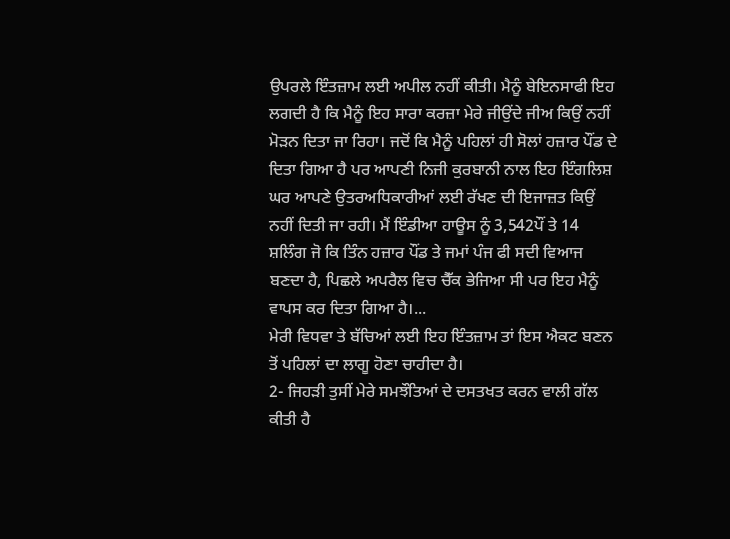ਉਪਰਲੇ ਇੰਤਜ਼ਾਮ ਲਈ ਅਪੀਲ ਨਹੀਂ ਕੀਤੀ। ਮੈਨੂੰ ਬੇਇਨਸਾਫੀ ਇਹ ਲਗਦੀ ਹੈ ਕਿ ਮੈਨੂੰ ਇਹ ਸਾਰਾ ਕਰਜ਼ਾ ਮੇਰੇ ਜੀਉਂਦੇ ਜੀਅ ਕਿਉਂ ਨਹੀਂ ਮੋੜਨ ਦਿਤਾ ਜਾ ਰਿਹਾ। ਜਦੋਂ ਕਿ ਮੈਨੂੰ ਪਹਿਲਾਂ ਹੀ ਸੋਲਾਂ ਹਜ਼ਾਰ ਪੌਂਡ ਦੇ ਦਿਤਾ ਗਿਆ ਹੈ ਪਰ ਆਪਣੀ ਨਿਜੀ ਕੁਰਬਾਨੀ ਨਾਲ ਇਹ ਇੰਗਲਿਸ਼ ਘਰ ਆਪਣੇ ਉਤਰਅਧਿਕਾਰੀਆਂ ਲਈ ਰੱਖਣ ਦੀ ਇਜਾਜ਼ਤ ਕਿਉਂ ਨਹੀਂ ਦਿਤੀ ਜਾ ਰਹੀ। ਮੈਂ ਇੰਡੀਆ ਹਾਊਸ ਨੂੰ 3,542ਪੌਂ ਤੇ 14 ਸ਼ਲਿੰਗ ਜੋ ਕਿ ਤਿੰਨ ਹਜ਼ਾਰ ਪੌਂਡ ਤੇ ਜਮਾਂ ਪੰਜ ਫੀ ਸਦੀ ਵਿਆਜ ਬਣਦਾ ਹੈ, ਪਿਛਲੇ ਅਪਰੈਲ ਵਿਚ ਚੈੱਕ ਭੇਜਿਆ ਸੀ ਪਰ ਇਹ ਮੈਨੂੰ ਵਾਪਸ ਕਰ ਦਿਤਾ ਗਿਆ ਹੈ।...
ਮੇਰੀ ਵਿਧਵਾ ਤੇ ਬੱਚਿਆਂ ਲਈ ਇਹ ਇੰਤਜ਼ਾਮ ਤਾਂ ਇਸ ਐਕਟ ਬਣਨ ਤੋਂ ਪਹਿਲਾਂ ਦਾ ਲਾਗੂ ਹੋਣਾ ਚਾਹੀਦਾ ਹੈ।
2- ਜਿਹੜੀ ਤੁਸੀਂ ਮੇਰੇ ਸਮਝੌਤਿਆਂ ਦੇ ਦਸਤਖਤ ਕਰਨ ਵਾਲੀ ਗੱਲ ਕੀਤੀ ਹੈ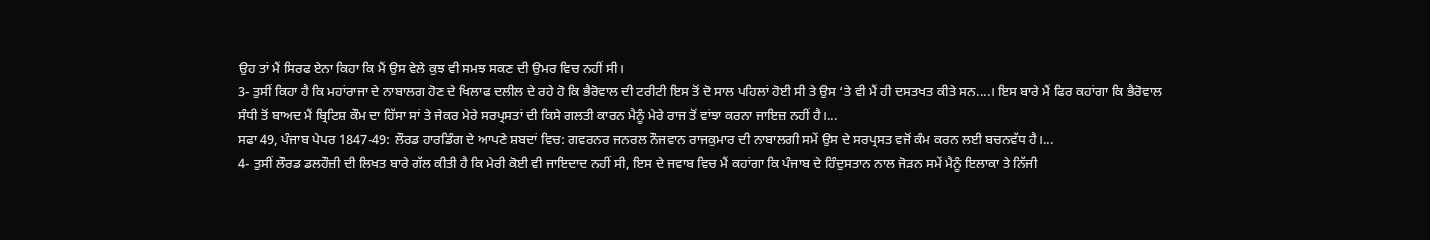ਉਹ ਤਾਂ ਮੈਂ ਸਿਰਫ ਏਨਾ ਕਿਹਾ ਕਿ ਮੈਂ ਉਸ ਵੇਲੇ ਕੁਝ ਵੀ ਸਮਝ ਸਕਣ ਦੀ ਉਮਰ ਵਿਚ ਨਹੀਂ ਸੀ।
3- ਤੁਸੀਂ ਕਿਹਾ ਹੈ ਕਿ ਮਹਾਂਰਾਜਾ ਦੇ ਨਾਬਾਲਗ ਹੋਣ ਦੇ ਖਿਲਾਫ ਦਲੀਲ ਦੇ ਰਹੇ ਹੋ ਕਿ ਭੈਰੋਵਾਲ ਦੀ ਟਰੀਟੀ ਇਸ ਤੋਂ ਦੋ ਸਾਲ ਪਹਿਲਾਂ ਹੋਈ ਸੀ ਤੇ ਉਸ ‘ਤੇ ਵੀ ਮੈਂ ਹੀ ਦਸਤਖਤ ਕੀਤੇ ਸਨ....। ਇਸ ਬਾਰੇ ਮੈਂ ਫਿਰ ਕਹਾਂਗਾ ਕਿ ਭੈਰੋਵਾਲ ਸੰਧੀ ਤੋਂ ਬਾਅਦ ਮੈਂ ਬ੍ਰਿਟਿਸ਼ ਕੌਮ ਦਾ ਹਿੱਸਾ ਸਾਂ ਤੇ ਜੇਕਰ ਮੇਰੇ ਸਰਪ੍ਰਸਤਾਂ ਦੀ ਕਿਸੇ ਗਲਤੀ ਕਾਰਨ ਮੈਨੂੰ ਮੇਰੇ ਰਾਜ ਤੋਂ ਵਾਂਝਾ ਕਰਨਾ ਜਾਇਜ਼ ਨਹੀਂ ਹੈ।...
ਸਫਾ 49, ਪੰਜਾਬ ਪੇਪਰ 1847-49: ਲੌਰਡ ਹਾਰਡਿੰਗ ਦੇ ਆਪਣੇ ਸ਼ਬਦਾਂ ਵਿਚ: ਗਵਰਨਰ ਜਨਰਲ ਨੌਜਵਾਨ ਰਾਜਕੁਮਾਰ ਦੀ ਨਾਬਾਲਗੀ ਸਮੇਂ ਉਸ ਦੇ ਸਰਪ੍ਰਸਤ ਵਜੋਂ ਕੰਮ ਕਰਨ ਲਈ ਬਚਨਵੱਧ ਹੈ।...
4- ਤੁਸੀਂ ਲੌਰਡ ਡਲਹੌਜ਼ੀ ਦੀ ਲਿਖਤ ਬਾਰੇ ਗੱਲ ਕੀਤੀ ਹੈ ਕਿ ਮੇਰੀ ਕੋਈ ਵੀ ਜਾਇਦਾਦ ਨਹੀਂ ਸੀ, ਇਸ ਦੇ ਜਵਾਬ ਵਿਚ ਮੈਂ ਕਹਾਂਗਾ ਕਿ ਪੰਜਾਬ ਦੇ ਹਿੰਦੁਸਤਾਨ ਨਾਲ ਜੋੜਨ ਸਮੇਂ ਮੈਨੂੰ ਇਲਾਕਾ ਤੇ ਨਿੱਜੀ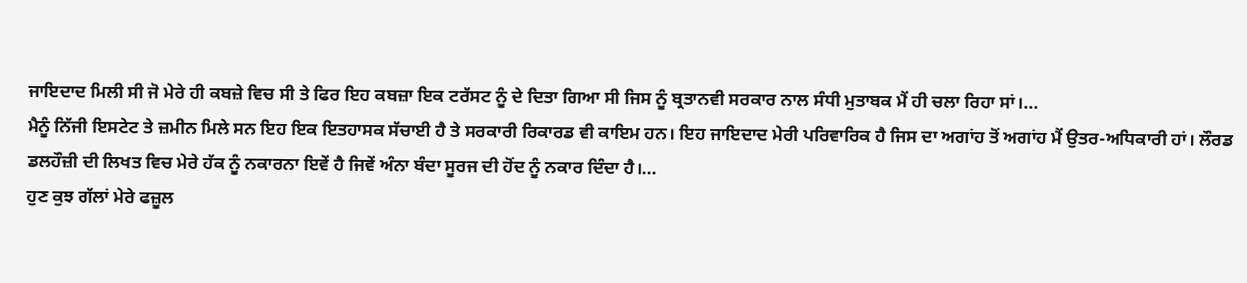ਜਾਇਦਾਦ ਮਿਲੀ ਸੀ ਜੋ ਮੇਰੇ ਹੀ ਕਬਜ਼ੇ ਵਿਚ ਸੀ ਤੇ ਫਿਰ ਇਹ ਕਬਜ਼ਾ ਇਕ ਟਰੱਸਟ ਨੂੰ ਦੇ ਦਿਤਾ ਗਿਆ ਸੀ ਜਿਸ ਨੂੰ ਬ੍ਰਤਾਨਵੀ ਸਰਕਾਰ ਨਾਲ ਸੰਧੀ ਮੁਤਾਬਕ ਮੈਂ ਹੀ ਚਲਾ ਰਿਹਾ ਸਾਂ।...
ਮੈਨੂੰ ਨਿੱਜੀ ਇਸਟੇਟ ਤੇ ਜ਼ਮੀਨ ਮਿਲੇ ਸਨ ਇਹ ਇਕ ਇਤਹਾਸਕ ਸੱਚਾਈ ਹੈ ਤੇ ਸਰਕਾਰੀ ਰਿਕਾਰਡ ਵੀ ਕਾਇਮ ਹਨ। ਇਹ ਜਾਇਦਾਦ ਮੇਰੀ ਪਰਿਵਾਰਿਕ ਹੈ ਜਿਸ ਦਾ ਅਗਾਂਹ ਤੋਂ ਅਗਾਂਹ ਮੈਂ ਉਤਰ-ਅਧਿਕਾਰੀ ਹਾਂ। ਲੌਰਡ ਡਲਹੌਜ਼ੀ ਦੀ ਲਿਖਤ ਵਿਚ ਮੇਰੇ ਹੱਕ ਨੂੰ ਨਕਾਰਨਾ ਇਵੇਂ ਹੈ ਜਿਵੇਂ ਅੰਨਾ ਬੰਦਾ ਸੂਰਜ ਦੀ ਹੋਂਦ ਨੂੰ ਨਕਾਰ ਦਿੰਦਾ ਹੈ।...
ਹੁਣ ਕੁਝ ਗੱਲਾਂ ਮੇਰੇ ਫਜ਼ੂਲ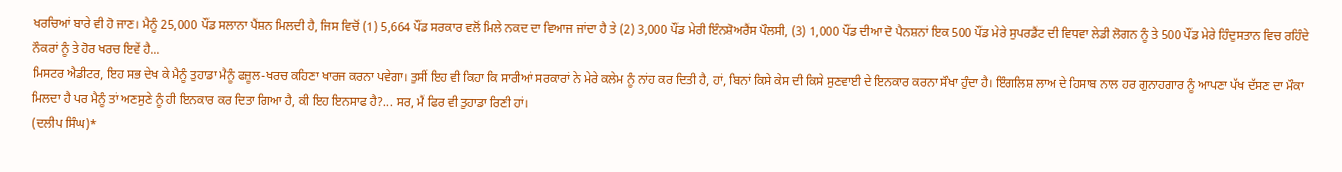ਖਰਚਿਆਂ ਬਾਰੇ ਵੀ ਹੋ ਜਾਣ। ਮੈਨੂੰ 25,000 ਪੌਂਡ ਸਲਾਨਾ ਪੈਂਸ਼ਨ ਮਿਲਦੀ ਹੈ, ਜਿਸ ਵਿਚੋਂ (1) 5,664 ਪੌਂਡ ਸਰਕਾਰ ਵਲੋਂ ਮਿਲੇ ਨਕਦ ਦਾ ਵਿਆਜ ਜਾਂਦਾ ਹੈ ਤੇ (2) 3,000 ਪੌਂਡ ਮੇਰੀ ਇੰਨਸ਼ੋਅਰੈਂਸ ਪੌਲਸੀ, (3) 1,000 ਪੌਂਡ ਦੀਆ ਦੋ ਪੈਨਸ਼ਨਾਂ ਇਕ 500 ਪੌਂਡ ਮੇਰੇ ਸੁਪਰਡੈਂਟ ਦੀ ਵਿਧਵਾ ਲੇਡੀ ਲੋਗਨ ਨੂੰ ਤੇ 500 ਪੌਂਡ ਮੇਰੇ ਹਿੰਦੁਸਤਾਨ ਵਿਚ ਰਹਿੰਦੇ ਨੌਕਰਾਂ ਨੂੰ ਤੇ ਹੋਰ ਖਰਚ ਇਵੇਂ ਹੈ...
ਮਿਸਟਰ ਐਡੀਟਰ, ਇਹ ਸਭ ਦੇਖ ਕੇ ਮੈਨੂੰ ਤੁਹਾਡਾ ਮੈਨੂੰ ਫਜ਼ੂਲ-ਖਰਚ ਕਹਿਣਾ ਖਾਰਜ ਕਰਨਾ ਪਵੇਗਾ। ਤੁਸੀਂ ਇਹ ਵੀ ਕਿਹਾ ਕਿ ਸਾਰੀਆਂ ਸਰਕਾਰਾਂ ਨੇ ਮੇਰੇ ਕਲੇਮ ਨੂੰ ਨਾਂਹ ਕਰ ਦਿਤੀ ਹੈ, ਹਾਂ, ਬਿਨਾਂ ਕਿਸੇ ਕੇਸ ਦੀ ਕਿਸੇ ਸੁਣਵਾਈ ਦੇ ਇਨਕਾਰ ਕਰਨਾ ਸੌਖਾ ਹੁੰਦਾ ਹੈ। ਇੰਗਲਿਸ਼ ਲਾਅ ਦੇ ਹਿਸਾਬ ਨਾਲ ਹਰ ਗੁਨਾਹਗਾਰ ਨੂੰ ਆਪਣਾ ਪੱਖ ਦੱਸਣ ਦਾ ਮੌਕਾ ਮਿਲਦਾ ਹੈ ਪਰ ਮੈਨੂੰ ਤਾਂ ਅਣਸੁਣੇ ਨੂੰ ਹੀ ਇਨਕਾਰ ਕਰ ਦਿਤਾ ਗਿਆ ਹੈ, ਕੀ ਇਹ ਇਨਸਾਫ ਹੈ?... ਸਰ, ਮੈਂ ਫਿਰ ਵੀ ਤੁਹਾਡਾ ਰਿਣੀ ਹਾਂ।
(ਦਲੀਪ ਸਿੰਘ)*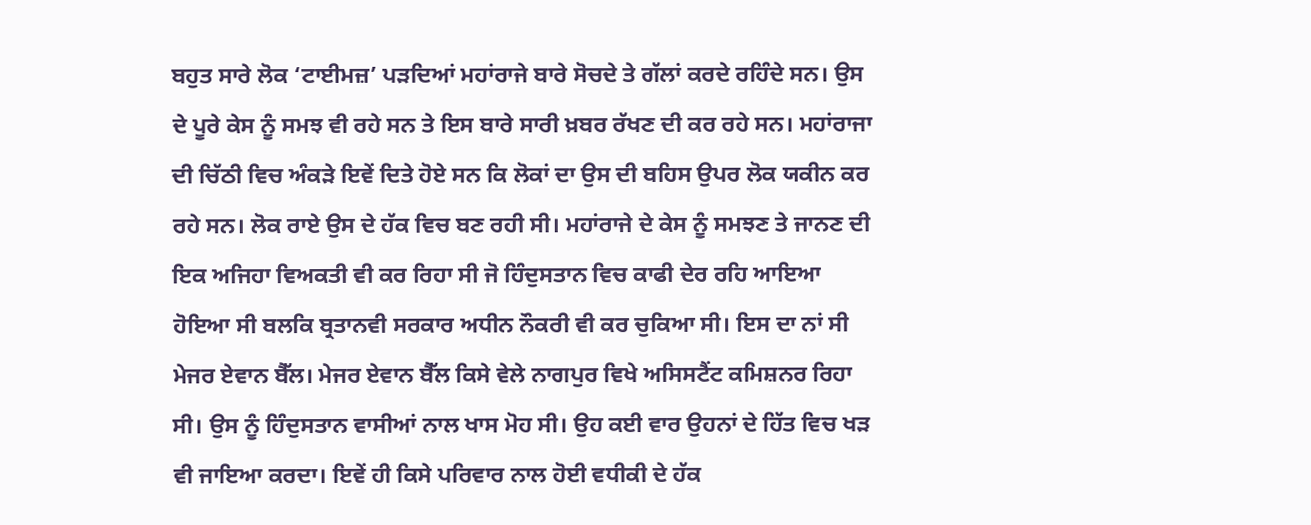ਬਹੁਤ ਸਾਰੇ ਲੋਕ ‘ਟਾਈਮਜ਼’ ਪੜਦਿਆਂ ਮਹਾਂਰਾਜੇ ਬਾਰੇ ਸੋਚਦੇ ਤੇ ਗੱਲਾਂ ਕਰਦੇ ਰਹਿੰਦੇ ਸਨ। ਉਸ ਦੇ ਪੂਰੇ ਕੇਸ ਨੂੰ ਸਮਝ ਵੀ ਰਹੇ ਸਨ ਤੇ ਇਸ ਬਾਰੇ ਸਾਰੀ ਖ਼ਬਰ ਰੱਖਣ ਦੀ ਕਰ ਰਹੇ ਸਨ। ਮਹਾਂਰਾਜਾ ਦੀ ਚਿੱਠੀ ਵਿਚ ਅੰਕੜੇ ਇਵੇਂ ਦਿਤੇ ਹੋਏ ਸਨ ਕਿ ਲੋਕਾਂ ਦਾ ਉਸ ਦੀ ਬਹਿਸ ਉਪਰ ਲੋਕ ਯਕੀਨ ਕਰ ਰਹੇ ਸਨ। ਲੋਕ ਰਾਏ ਉਸ ਦੇ ਹੱਕ ਵਿਚ ਬਣ ਰਹੀ ਸੀ। ਮਹਾਂਰਾਜੇ ਦੇ ਕੇਸ ਨੂੰ ਸਮਝਣ ਤੇ ਜਾਨਣ ਦੀ ਇਕ ਅਜਿਹਾ ਵਿਅਕਤੀ ਵੀ ਕਰ ਰਿਹਾ ਸੀ ਜੋ ਹਿੰਦੁਸਤਾਨ ਵਿਚ ਕਾਫੀ ਦੇਰ ਰਹਿ ਆਇਆ ਹੋਇਆ ਸੀ ਬਲਕਿ ਬ੍ਰਤਾਨਵੀ ਸਰਕਾਰ ਅਧੀਨ ਨੌਕਰੀ ਵੀ ਕਰ ਚੁਕਿਆ ਸੀ। ਇਸ ਦਾ ਨਾਂ ਸੀ ਮੇਜਰ ਏਵਾਨ ਬੈੱਲ। ਮੇਜਰ ਏਵਾਨ ਬੈੱਲ ਕਿਸੇ ਵੇਲੇ ਨਾਗਪੁਰ ਵਿਖੇ ਅਸਿਸਟੈਂਟ ਕਮਿਸ਼ਨਰ ਰਿਹਾ ਸੀ। ਉਸ ਨੂੰ ਹਿੰਦੁਸਤਾਨ ਵਾਸੀਆਂ ਨਾਲ ਖਾਸ ਮੋਹ ਸੀ। ਉਹ ਕਈ ਵਾਰ ਉਹਨਾਂ ਦੇ ਹਿੱਤ ਵਿਚ ਖੜ ਵੀ ਜਾਇਆ ਕਰਦਾ। ਇਵੇਂ ਹੀ ਕਿਸੇ ਪਰਿਵਾਰ ਨਾਲ ਹੋਈ ਵਧੀਕੀ ਦੇ ਹੱਕ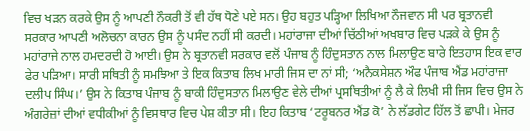ਵਿਚ ਖੜਨ ਕਰਕੇ ਉਸ ਨੂੰ ਆਪਣੀ ਨੌਕਰੀ ਤੋਂ ਵੀ ਹੱਥ ਧੋਣੇ ਪਏ ਸਨ। ਉਹ ਬਹੁਤ ਪੜ੍ਹਿਆ ਲਿਖਿਆ ਨੌਜਵਾਨ ਸੀ ਪਰ ਬ੍ਰਤਾਨਵੀ ਸਰਕਾਰ ਆਪਣੀ ਅਲੋਚਨਾ ਕਾਰਨ ਉਸ ਨੂੰ ਪਸੰਦ ਨਹੀਂ ਸੀ ਕਰਦੀ। ਮਹਾਂਰਾਜਾ ਦੀਆਂ ਚਿੱਠੀਆਂ ਅਖਬਾਰ ਵਿਚ ਪੜਕੇ ਕੇ ਉਸ ਨੂੰ ਮਹਾਂਰਾਜੇ ਨਾਲ ਹਮਦਰਦੀ ਹੋ ਆਈ। ਉਸ ਨੇ ਬ੍ਰਤਾਨਵੀ ਸਰਕਾਰ ਵਲੋਂ ਪੰਜਾਬ ਨੂੰ ਹਿੰਦੁਸਤਾਨ ਨਾਲ ਮਿਲਾਉਣ ਬਾਰੇ ਇਤਹਾਸ ਇਕ ਵਾਰ ਫੇਰ ਪੜਿਆ। ਸਾਰੀ ਸਥਿਤੀ ਨੂੰ ਸਮਝਿਆ ਤੇ ਇਕ ਕਿਤਾਬ ਲਿਖ ਮਾਰੀ ਜਿਸ ਦਾ ਨਾਂ ਸੀ; ‘ਅਨੈਕਸੇਸ਼ਨ ਔਫ ਪੰਜਾਬ ਐਂਡ ਮਹਾਂਰਾਜਾ ਦਲੀਪ ਸਿੰਘ।’ ਉਸ ਨੇ ਕਿਤਾਬ ਪੰਜਾਬ ਨੂੰ ਬਾਕੀ ਹਿੰਦੁਸਤਾਨ ਮਿਲਾਉਣ ਵੇਲੇ ਦੀਆਂ ਪ੍ਰਸਥਿਤੀਆਂ ਨੂੰ ਲੈ ਕੇ ਲਿਖੀ ਸੀ ਜਿਸ ਵਿਚ ਉਸ ਨੇ ਅੰਗਰੇਜ਼ਾਂ ਦੀਆਂ ਵਧੀਕੀਆਂ ਨੂੰ ਵਿਸਥਾਰ ਵਿਚ ਪੇਸ਼ ਕੀਤਾ ਸੀ। ਇਹ ਕਿਤਾਬ ‘ਟਰੂਬਨਰ ਐਂਡ ਕੋ’ ਨੇ ਲੱਡਗੇਟ ਹਿੱਲ ਤੋਂ ਛਾਪੀ। ਮੇਜਰ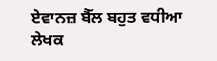ਏਵਾਨਜ਼ ਬੈੱਲ ਬਹੁਤ ਵਧੀਆ ਲੇਖਕ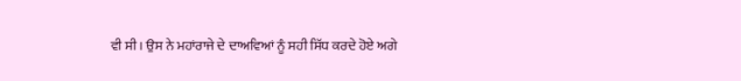ਵੀ ਸੀ। ਉਸ ਨੇ ਮਹਾਂਰਾਜੇ ਦੇ ਦਾਅਵਿਆਂ ਨੂੰ ਸਹੀ ਸਿੱਧ ਕਰਦੇ ਹੋਏ ਅਗੇ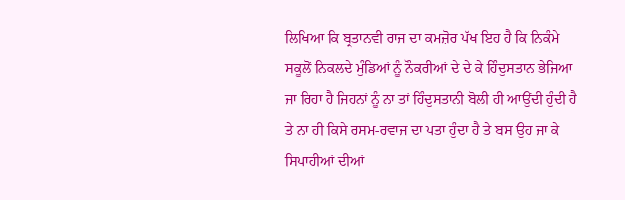ਲਿਖਿਆ ਕਿ ਬ੍ਰਤਾਨਵੀ ਰਾਜ ਦਾ ਕਮਜ਼ੋਰ ਪੱਖ ਇਹ ਹੈ ਕਿ ਨਿਕੰਮੇ ਸਕੂਲੋਂ ਨਿਕਲਦੇ ਮੁੰਡਿਆਂ ਨੂੰ ਨੌਕਰੀਆਂ ਦੇ ਦੇ ਕੇ ਹਿੰਦੁਸਤਾਨ ਭੇਜਿਆ ਜਾ ਰਿਹਾ ਹੈ ਜਿਹਨਾਂ ਨੂੰ ਨਾ ਤਾਂ ਹਿੰਦੁਸਤਾਨੀ ਬੋਲੀ ਹੀ ਆਉਂਦੀ ਹੁੰਦੀ ਹੈ ਤੇ ਨਾ ਹੀ ਕਿਸੇ ਰਸਮ-ਰਵਾਜ ਦਾ ਪਤਾ ਹੁੰਦਾ ਹੈ ਤੇ ਬਸ ਉਹ ਜਾ ਕੇ ਸਿਪਾਹੀਆਂ ਦੀਆਂ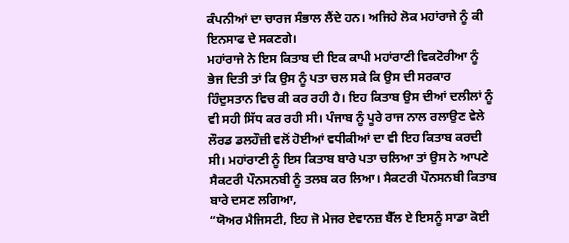ਕੰਪਨੀਆਂ ਦਾ ਚਾਰਜ ਸੰਭਾਲ ਲੈਂਦੇ ਹਨ। ਅਜਿਹੇ ਲੋਕ ਮਹਾਂਰਾਜੇ ਨੂੰ ਕੀ ਇਨਸਾਫ ਦੇ ਸਕਣਗੇ।
ਮਹਾਂਰਾਜੇ ਨੇ ਇਸ ਕਿਤਾਬ ਦੀ ਇਕ ਕਾਪੀ ਮਹਾਂਰਾਣੀ ਵਿਕਟੋਰੀਆ ਨੂੰ ਭੇਜ ਦਿਤੀ ਤਾਂ ਕਿ ਉਸ ਨੂੰ ਪਤਾ ਚਲ ਸਕੇ ਕਿ ਉਸ ਦੀ ਸਰਕਾਰ ਹਿੰਦੁਸਤਾਨ ਵਿਚ ਕੀ ਕਰ ਰਹੀ ਹੈ। ਇਹ ਕਿਤਾਬ ਉਸ ਦੀਆਂ ਦਲੀਲਾਂ ਨੂੰ ਵੀ ਸਹੀ ਸਿੱਧ ਕਰ ਰਹੀ ਸੀ। ਪੰਜਾਬ ਨੂੰ ਪੂਰੇ ਰਾਜ ਨਾਲ ਰਲਾਉਣ ਵੇਲੇ ਲੌਰਡ ਡਲਹੌਜ਼ੀ ਵਲੋਂ ਹੋਈਆਂ ਵਧੀਕੀਆਂ ਦਾ ਵੀ ਇਹ ਕਿਤਾਬ ਕਰਦੀ ਸੀ। ਮਹਾਂਰਾਣੀ ਨੂੰ ਇਸ ਕਿਤਾਬ ਬਾਰੇ ਪਤਾ ਚਲਿਆ ਤਾਂ ਉਸ ਨੇ ਆਪਣੇ ਸੈਕਟਰੀ ਪੌਨਸਨਬੀ ਨੂੰ ਤਲਬ ਕਰ ਲਿਆ। ਸੈਕਟਰੀ ਪੌਨਸਨਬੀ ਕਿਤਾਬ ਬਾਰੇ ਦਸਣ ਲਗਿਆ,
“ਯੋਅਰ ਮੈਜਿਸਟੀ, ਇਹ ਜੋ ਮੇਜਰ ਏਵਾਨਜ਼ ਬੈੱਲ ਏ ਇਸਨੂੰ ਸਾਡਾ ਕੋਈ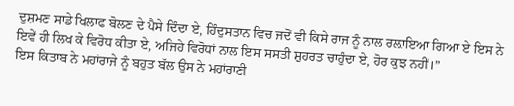ਦੁਸ਼ਮਣ ਸਾਡੇ ਖਿਲਾਫ ਬੋਲਣ ਦੇ ਪੈਸੇ ਦਿੰਦਾ ਏ, ਹਿੰਦੁਸਤਾਨ ਵਿਚ ਜਦੋਂ ਵੀ ਕਿਸੇ ਰਾਜ ਨੂੰ ਨਾਲ ਰਲ਼ਾਇਆ ਗਿਆ ਏ ਇਸ ਨੇ ਇਵੇਂ ਹੀ ਲਿਖ ਕੇ ਵਿਰੋਧ ਕੀਤਾ ਏ, ਅਜਿਹੇ ਵਿਰੋਧਾਂ ਨਾਲ ਇਸ ਸਸਤੀ ਸ਼ੁਹਰਤ ਚਾਹੁੰਦਾ ਏ, ਹੋਰ ਕੁਝ ਨਹੀਂ।”
ਇਸ ਕਿਤਾਬ ਨੇ ਮਹਾਂਰਾਜੇ ਨੂੰ ਬਹੁਤ ਬੱਲ ਉਸ ਨੇ ਮਹਾਂਰਾਣੀ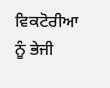ਵਿਕਟੋਰੀਆ ਨੂੰ ਭੇਜੀ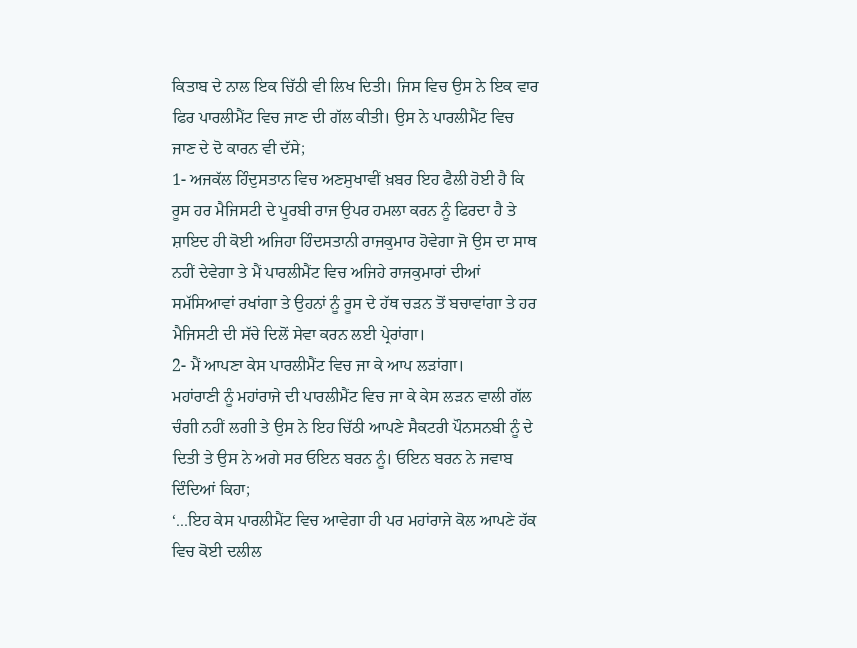ਕਿਤਾਬ ਦੇ ਨਾਲ ਇਕ ਚਿੱਠੀ ਵੀ ਲਿਖ ਦਿਤੀ। ਜਿਸ ਵਿਚ ਉਸ ਨੇ ਇਕ ਵਾਰ ਫਿਰ ਪਾਰਲੀਮੈਂਟ ਵਿਚ ਜਾਣ ਦੀ ਗੱਲ ਕੀਤੀ। ਉਸ ਨੇ ਪਾਰਲੀਮੈਂਟ ਵਿਚ ਜਾਣ ਦੇ ਦੋ ਕਾਰਨ ਵੀ ਦੱਸੇ;
1- ਅਜਕੱਲ ਹਿੰਦੁਸਤਾਨ ਵਿਚ ਅਣਸੁਖਾਵੀਂ ਖ਼ਬਰ ਇਹ ਫੈਲੀ ਹੋਈ ਹੈ ਕਿ ਰੂਸ ਹਰ ਮੈਜਿਸਟੀ ਦੇ ਪੂਰਬੀ ਰਾਜ ਉਪਰ ਹਮਲਾ ਕਰਨ ਨੂੰ ਫਿਰਦਾ ਹੈ ਤੇ ਸ਼ਾਇਦ ਹੀ ਕੋਈ ਅਜਿਹਾ ਹਿੰਦਸਤਾਨੀ ਰਾਜਕੁਮਾਰ ਹੋਵੇਗਾ ਜੋ ਉਸ ਦਾ ਸਾਥ ਨਹੀਂ ਦੇਵੇਗਾ ਤੇ ਮੈਂ ਪਾਰਲੀਮੈਂਟ ਵਿਚ ਅਜਿਹੇ ਰਾਜਕੁਮਾਰਾਂ ਦੀਆਂ ਸਮੱਸਿਆਵਾਂ ਰਖਾਂਗਾ ਤੇ ਉਹਨਾਂ ਨੂੰ ਰੂਸ ਦੇ ਹੱਥ ਚੜਨ ਤੋਂ ਬਚਾਵਾਂਗਾ ਤੇ ਹਰ ਮੈਜਿਸਟੀ ਦੀ ਸੱਚੇ ਦਿਲੋਂ ਸੇਵਾ ਕਰਨ ਲਈ ਪ੍ਰੇਰਾਂਗਾ।
2- ਮੈਂ ਆਪਣਾ ਕੇਸ ਪਾਰਲੀਮੈਂਟ ਵਿਚ ਜਾ ਕੇ ਆਪ ਲੜਾਂਗਾ।
ਮਹਾਂਰਾਣੀ ਨੂੰ ਮਹਾਂਰਾਜੇ ਦੀ ਪਾਰਲੀਮੈਂਟ ਵਿਚ ਜਾ ਕੇ ਕੇਸ ਲੜਨ ਵਾਲੀ ਗੱਲ ਚੰਗੀ ਨਹੀਂ ਲਗੀ ਤੇ ਉਸ ਨੇ ਇਹ ਚਿੱਠੀ ਆਪਣੇ ਸੈਕਟਰੀ ਪੌਨਸਨਬੀ ਨੂੰ ਦੇ ਦਿਤੀ ਤੇ ਉਸ ਨੇ ਅਗੇ ਸਰ ਓਇਨ ਬਰਨ ਨੂੰ। ਓਇਨ ਬਰਨ ਨੇ ਜਵਾਬ ਦਿੰਦਿਆਂ ਕਿਹਾ;
‘...ਇਹ ਕੇਸ ਪਾਰਲੀਮੈਂਟ ਵਿਚ ਆਵੇਗਾ ਹੀ ਪਰ ਮਹਾਂਰਾਜੇ ਕੋਲ ਆਪਣੇ ਹੱਕ ਵਿਚ ਕੋਈ ਦਲੀਲ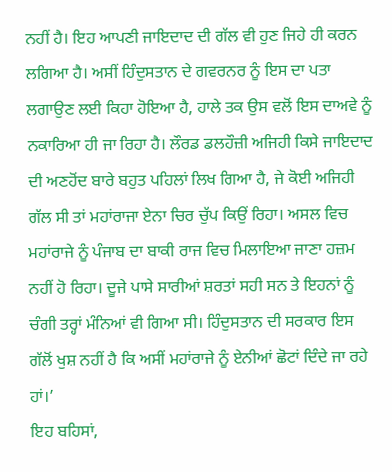ਨਹੀਂ ਹੈ। ਇਹ ਆਪਣੀ ਜਾਇਦਾਦ ਦੀ ਗੱਲ ਵੀ ਹੁਣ ਜਿਹੇ ਹੀ ਕਰਨ ਲਗਿਆ ਹੈ। ਅਸੀਂ ਹਿੰਦੁਸਤਾਨ ਦੇ ਗਵਰਨਰ ਨੂੰ ਇਸ ਦਾ ਪਤਾ ਲਗਾਉਣ ਲਈ ਕਿਹਾ ਹੋਇਆ ਹੈ, ਹਾਲੇ ਤਕ ਉਸ ਵਲੋਂ ਇਸ ਦਾਅਵੇ ਨੂੰ ਨਕਾਰਿਆ ਹੀ ਜਾ ਰਿਹਾ ਹੈ। ਲੌਰਡ ਡਲਹੌਜ਼ੀ ਅਜਿਹੀ ਕਿਸੇ ਜਾਇਦਾਦ ਦੀ ਅਣਹੋਂਦ ਬਾਰੇ ਬਹੁਤ ਪਹਿਲਾਂ ਲਿਖ ਗਿਆ ਹੈ, ਜੇ ਕੋਈ ਅਜਿਹੀ ਗੱਲ ਸੀ ਤਾਂ ਮਹਾਂਰਾਜਾ ਏਨਾ ਚਿਰ ਚੁੱਪ ਕਿਉਂ ਰਿਹਾ। ਅਸਲ ਵਿਚ ਮਹਾਂਰਾਜੇ ਨੂੰ ਪੰਜਾਬ ਦਾ ਬਾਕੀ ਰਾਜ ਵਿਚ ਮਿਲਾਇਆ ਜਾਣਾ ਹਜ਼ਮ ਨਹੀਂ ਹੋ ਰਿਹਾ। ਦੂਜੇ ਪਾਸੇ ਸਾਰੀਆਂ ਸ਼ਰਤਾਂ ਸਹੀ ਸਨ ਤੇ ਇਹਨਾਂ ਨੂੰ ਚੰਗੀ ਤਰ੍ਹਾਂ ਮੰਨਿਆਂ ਵੀ ਗਿਆ ਸੀ। ਹਿੰਦੁਸਤਾਨ ਦੀ ਸਰਕਾਰ ਇਸ ਗੱਲੋਂ ਖੁਸ਼ ਨਹੀਂ ਹੈ ਕਿ ਅਸੀਂ ਮਹਾਂਰਾਜੇ ਨੂੰ ਏਨੀਆਂ ਛੋਟਾਂ ਦਿੰਦੇ ਜਾ ਰਹੇ ਹਾਂ।’
ਇਹ ਬਹਿਸਾਂ,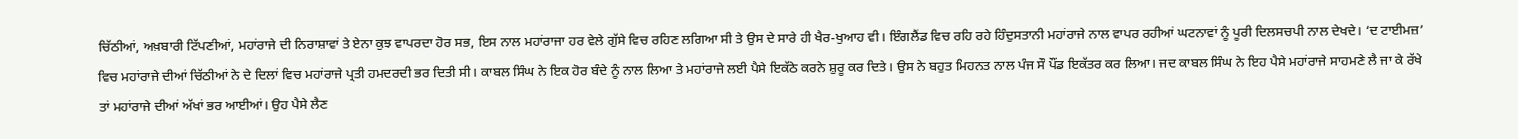ਚਿੱਠੀਆਂ, ਅਖ਼ਬਾਰੀ ਟਿੱਪਣੀਆਂ, ਮਹਾਂਰਾਜੇ ਦੀ ਨਿਰਾਸ਼ਾਵਾਂ ਤੇ ਏਨਾ ਕੁਝ ਵਾਪਰਦਾ ਹੋਰ ਸਭ, ਇਸ ਨਾਲ ਮਹਾਂਰਾਜਾ ਹਰ ਵੇਲੇ ਗੁੱਸੇ ਵਿਚ ਰਹਿਣ ਲਗਿਆ ਸੀ ਤੇ ਉਸ ਦੇ ਸਾਰੇ ਹੀ ਖੈਰ-ਖੁਆਹ ਵੀ। ਇੰਗਲੈਂਡ ਵਿਚ ਰਹਿ ਰਹੇ ਹਿੰਦੁਸਤਾਨੀ ਮਹਾਂਰਾਜੇ ਨਾਲ ਵਾਪਰ ਰਹੀਆਂ ਘਟਨਾਵਾਂ ਨੂੰ ਪੂਰੀ ਦਿਲਸਚਪੀ ਨਾਲ ਦੇਖਦੇ। ‘ਦ ਟਾਈਮਜ਼’ ਵਿਚ ਮਹਾਂਰਾਜੇ ਦੀਆਂ ਚਿੱਠੀਆਂ ਨੇ ਦੇ ਦਿਲਾਂ ਵਿਚ ਮਹਾਂਰਾਜੇ ਪ੍ਰਤੀ ਹਮਦਰਦੀ ਭਰ ਦਿਤੀ ਸੀ। ਕਾਬਲ ਸਿੰਘ ਨੇ ਇਕ ਹੋਰ ਬੰਦੇ ਨੂੰ ਨਾਲ ਲਿਆ ਤੇ ਮਹਾਂਰਾਜੇ ਲਈ ਪੈਸੇ ਇਕੱਠੇ ਕਰਨੇ ਸ਼ੁਰੂ ਕਰ ਦਿਤੇ। ਉਸ ਨੇ ਬਹੁਤ ਮਿਹਨਤ ਨਾਲ ਪੰਜ ਸੌ ਪੌਂਡ ਇਕੱਤਰ ਕਰ ਲਿਆ। ਜਦ ਕਾਬਲ ਸਿੰਘ ਨੇ ਇਹ ਪੈਸੇ ਮਹਾਂਰਾਜੇ ਸਾਹਮਣੇ ਲੈ ਜਾ ਕੇ ਰੱਖੇ ਤਾਂ ਮਹਾਂਰਾਜੇ ਦੀਆਂ ਅੱਖਾਂ ਭਰ ਆਈਆਂ। ਉਹ ਪੈਸੇ ਲੈਣ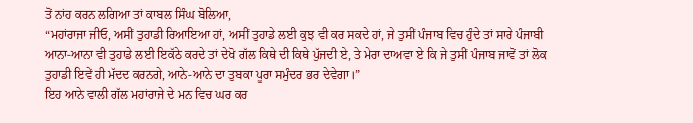ਤੋਂ ਨਾਂਹ ਕਰਨ ਲਗਿਆ ਤਾਂ ਕਾਬਲ ਸਿੰਘ ਬੋਲਿਆ,
“ਮਹਾਂਰਾਜਾ ਜੀਓ, ਅਸੀਂ ਤੁਹਾਡੀ ਰਿਆਇਆ ਹਾਂ, ਅਸੀਂ ਤੁਹਾਡੇ ਲਈ ਕੁਝ ਵੀ ਕਰ ਸਕਦੇ ਹਾਂ, ਜੇ ਤੁਸੀਂ ਪੰਜਾਬ ਵਿਚ ਹੁੰਦੇ ਤਾਂ ਸਾਰੇ ਪੰਜਾਬੀ ਆਨਾ-ਆਨਾ ਵੀ ਤੁਹਾਡੇ ਲਈ ਇਕੱਠੇ ਕਰਦੇ ਤਾਂ ਦੇਖੋ ਗੱਲ ਕਿਥੇ ਦੀ ਕਿਥੇ ਪੁੱਜਦੀ ਏ, ਤੇ ਮੇਰਾ ਦਾਅਵਾ ਏ ਕਿ ਜੇ ਤੁਸੀਂ ਪੰਜਾਬ ਜਾਵੋਂ ਤਾਂ ਲੋਕ ਤੁਹਾਡੀ ਇਵੇਂ ਹੀ ਮੱਦਦ ਕਰਨਗੇ, ਆਨੇ-ਆਨੇ ਦਾ ਤੁਬਕਾ ਪੂਰਾ ਸਮੁੰਦਰ ਭਰ ਦੇਵੇਗਾ।”
ਇਹ ਆਨੇ ਵਾਲੀ ਗੱਲ ਮਹਾਂਰਾਜੇ ਦੇ ਮਨ ਵਿਚ ਘਰ ਕਰ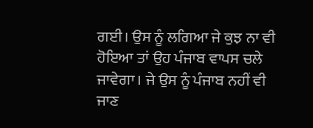ਗਈ। ਉਸ ਨੂੰ ਲਗਿਆ ਜੇ ਕੁਝ ਨਾ ਵੀ ਹੋਇਆ ਤਾਂ ਉਹ ਪੰਜਾਬ ਵਾਪਸ ਚਲੇ ਜਾਵੇਗਾ। ਜੇ ਉਸ ਨੂੰ ਪੰਜਾਬ ਨਹੀਂ ਵੀ ਜਾਣ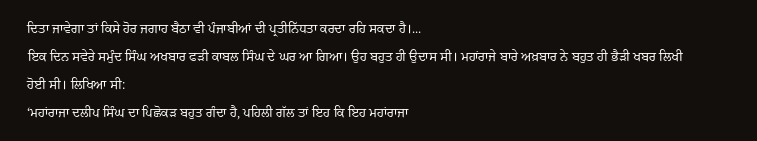ਦਿਤਾ ਜਾਵੇਗਾ ਤਾਂ ਕਿਸੇ ਹੋਰ ਜਗਾਹ ਬੈਠਾ ਵੀ ਪੰਜਾਬੀਆਂ ਦੀ ਪ੍ਰਤੀਨਿੱਧਤਾ ਕਰਦਾ ਰਹਿ ਸਕਦਾ ਹੈ।...
ਇਕ ਦਿਨ ਸਵੇਰੇ ਸਮੁੰਦ ਸਿੰਘ ਅਖਬਾਰ ਫੜੀ ਕਾਬਲ ਸਿੰਘ ਦੇ ਘਰ ਆ ਗਿਆ। ਉਹ ਬਹੁਤ ਹੀ ਉਦਾਸ ਸੀ। ਮਹਾਂਰਾਜੇ ਬਾਰੇ ਅਖ਼ਬਾਰ ਨੇ ਬਹੁਤ ਹੀ ਭੈੜੀ ਖਬਰ ਲਿਖੀ ਹੋਈ ਸੀ। ਲਿਖਿਆ ਸੀ:
‘ਮਹਾਂਰਾਜਾ ਦਲੀਪ ਸਿੰਘ ਦਾ ਪਿਛੋਕੜ ਬਹੁਤ ਗੰਦਾ ਹੈ, ਪਹਿਲੀ ਗੱਲ ਤਾਂ ਇਹ ਕਿ ਇਹ ਮਹਾਂਰਾਜਾ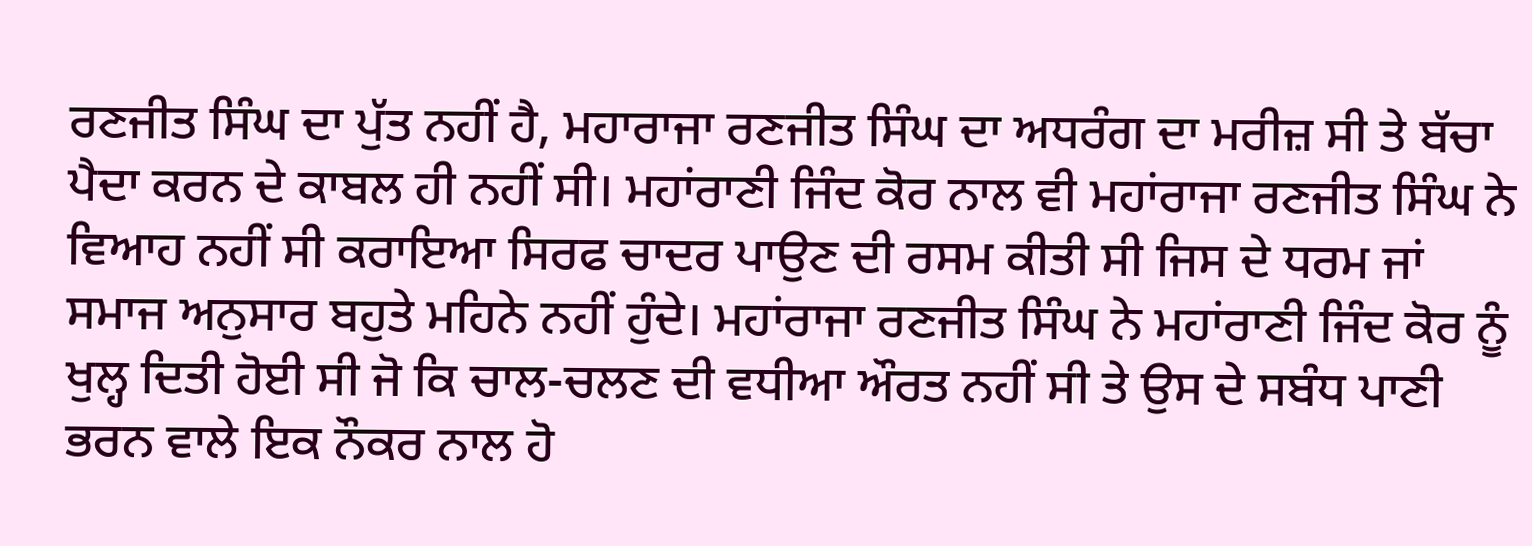ਰਣਜੀਤ ਸਿੰਘ ਦਾ ਪੁੱਤ ਨਹੀਂ ਹੈ, ਮਹਾਰਾਜਾ ਰਣਜੀਤ ਸਿੰਘ ਦਾ ਅਧਰੰਗ ਦਾ ਮਰੀਜ਼ ਸੀ ਤੇ ਬੱਚਾ ਪੈਦਾ ਕਰਨ ਦੇ ਕਾਬਲ ਹੀ ਨਹੀਂ ਸੀ। ਮਹਾਂਰਾਣੀ ਜਿੰਦ ਕੋਰ ਨਾਲ ਵੀ ਮਹਾਂਰਾਜਾ ਰਣਜੀਤ ਸਿੰਘ ਨੇ ਵਿਆਹ ਨਹੀਂ ਸੀ ਕਰਾਇਆ ਸਿਰਫ ਚਾਦਰ ਪਾਉਣ ਦੀ ਰਸਮ ਕੀਤੀ ਸੀ ਜਿਸ ਦੇ ਧਰਮ ਜਾਂ ਸਮਾਜ ਅਨੁਸਾਰ ਬਹੁਤੇ ਮਹਿਨੇ ਨਹੀਂ ਹੁੰਦੇ। ਮਹਾਂਰਾਜਾ ਰਣਜੀਤ ਸਿੰਘ ਨੇ ਮਹਾਂਰਾਣੀ ਜਿੰਦ ਕੋਰ ਨੂੰ ਖੁਲ੍ਹ ਦਿਤੀ ਹੋਈ ਸੀ ਜੋ ਕਿ ਚਾਲ-ਚਲਣ ਦੀ ਵਧੀਆ ਔਰਤ ਨਹੀਂ ਸੀ ਤੇ ਉਸ ਦੇ ਸਬੰਧ ਪਾਣੀ ਭਰਨ ਵਾਲੇ ਇਕ ਨੌਕਰ ਨਾਲ ਹੋ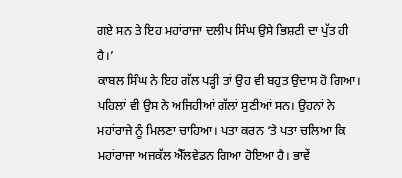ਗਏ ਸਨ ਤੇ ਇਹ ਮਹਾਂਰਾਜਾ ਦਲੀਪ ਸਿੰਘ ਉਸੇ ਭਿਸ਼ਟੀ ਦਾ ਪੁੱਤ ਹੀ ਹੈ।’
ਕਾਬਲ ਸਿੰਘ ਨੇ ਇਹ ਗੱਲ ਪੜ੍ਹੀ ਤਾਂ ਉਹ ਵੀ ਬਹੁਤ ਉਦਾਸ ਹੋ ਗਿਆ। ਪਹਿਲਾਂ ਵੀ ਉਸ ਨੇ ਅਜਿਹੀਆਂ ਗੱਲਾਂ ਸੁਣੀਆਂ ਸਨ। ਉਹਨਾਂ ਨੇ ਮਹਾਂਰਾਜੇ ਨੂੰ ਮਿਲਣਾ ਚਾਹਿਆ। ਪਤਾ ਕਰਨ ‘ਤੇ ਪਤਾ ਚਲਿਆ ਕਿ ਮਹਾਂਰਾਜਾ ਅਜਕੱਲ ਐੱਲਵੇਡਨ ਗਿਆ ਹੋਇਆ ਹੈ। ਭਾਵੇਂ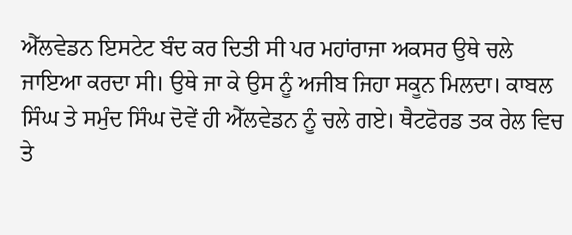ਐੱਲਵੇਡਨ ਇਸਟੇਟ ਬੰਦ ਕਰ ਦਿਤੀ ਸੀ ਪਰ ਮਹਾਂਰਾਜਾ ਅਕਸਰ ਉਥੇ ਚਲੇ ਜਾਇਆ ਕਰਦਾ ਸੀ। ਉਥੇ ਜਾ ਕੇ ਉਸ ਨੂੰ ਅਜੀਬ ਜਿਹਾ ਸਕੂਨ ਮਿਲਦਾ। ਕਾਬਲ ਸਿੰਘ ਤੇ ਸਮੁੰਦ ਸਿੰਘ ਦੋਵੇਂ ਹੀ ਐੱਲਵੇਡਨ ਨੂੰ ਚਲੇ ਗਏ। ਥੈਟਫੋਰਡ ਤਕ ਰੇਲ ਵਿਚ ਤੇ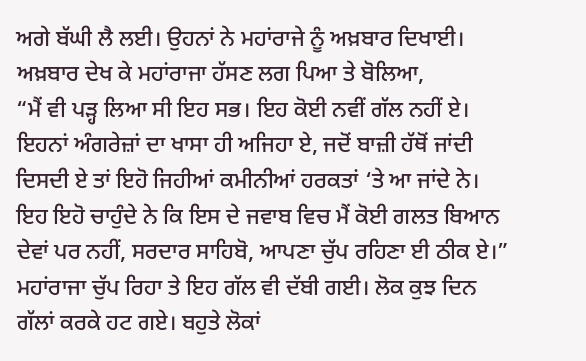ਅਗੇ ਬੱਘੀ ਲੈ ਲਈ। ਉਹਨਾਂ ਨੇ ਮਹਾਂਰਾਜੇ ਨੂੰ ਅਖ਼ਬਾਰ ਦਿਖਾਈ। ਅਖ਼ਬਾਰ ਦੇਖ ਕੇ ਮਹਾਂਰਾਜਾ ਹੱਸਣ ਲਗ ਪਿਆ ਤੇ ਬੋਲਿਆ,
“ਮੈਂ ਵੀ ਪੜ੍ਹ ਲਿਆ ਸੀ ਇਹ ਸਭ। ਇਹ ਕੋਈ ਨਵੀਂ ਗੱਲ ਨਹੀਂ ਏ। ਇਹਨਾਂ ਅੰਗਰੇਜ਼ਾਂ ਦਾ ਖਾਸਾ ਹੀ ਅਜਿਹਾ ਏ, ਜਦੋਂ ਬਾਜ਼ੀ ਹੱਥੋਂ ਜਾਂਦੀ ਦਿਸਦੀ ਏ ਤਾਂ ਇਹੋ ਜਿਹੀਆਂ ਕਮੀਨੀਆਂ ਹਰਕਤਾਂ ‘ਤੇ ਆ ਜਾਂਦੇ ਨੇ। ਇਹ ਇਹੋ ਚਾਹੁੰਦੇ ਨੇ ਕਿ ਇਸ ਦੇ ਜਵਾਬ ਵਿਚ ਮੈਂ ਕੋਈ ਗਲਤ ਬਿਆਨ ਦੇਵਾਂ ਪਰ ਨਹੀਂ, ਸਰਦਾਰ ਸਾਹਿਬੋ, ਆਪਣਾ ਚੁੱਪ ਰਹਿਣਾ ਈ ਠੀਕ ਏ।”
ਮਹਾਂਰਾਜਾ ਚੁੱਪ ਰਿਹਾ ਤੇ ਇਹ ਗੱਲ ਵੀ ਦੱਬੀ ਗਈ। ਲੋਕ ਕੁਝ ਦਿਨ ਗੱਲਾਂ ਕਰਕੇ ਹਟ ਗਏ। ਬਹੁਤੇ ਲੋਕਾਂ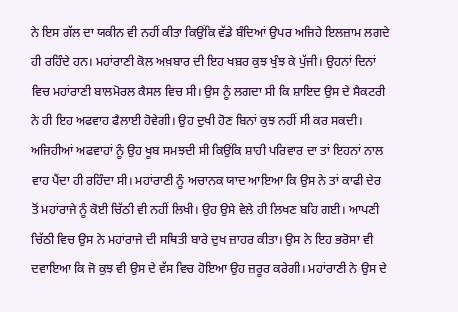ਨੇ ਇਸ ਗੱਲ ਦਾ ਯਕੀਨ ਵੀ ਨਹੀਂ ਕੀਤਾ ਕਿਉਂਕਿ ਵੱਡੇ ਬੰਦਿਆਂ ਉਪਰ ਅਜਿਹੇ ਇਲਜ਼ਾਮ ਲਗਦੇ ਹੀ ਰਹਿੰਦੇ ਹਨ। ਮਹਾਂਰਾਣੀ ਕੋਲ ਅਖ਼ਬਾਰ ਦੀ ਇਹ ਖਬ਼ਰ ਕੁਝ ਖੁੰਝ ਕੇ ਪੁੱਜੀ। ਉਹਨਾਂ ਦਿਨਾਂ ਵਿਚ ਮਹਾਂਰਾਣੀ ਬਾਲਮੋਰਲ ਕੈਸਲ ਵਿਚ ਸੀ। ਉਸ ਨੂੰ ਲਗਦਾ ਸੀ ਕਿ ਸ਼ਾਇਦ ਉਸ ਦੇ ਸੈਕਟਰੀ ਨੇ ਹੀ ਇਹ ਅਫਵਾਹ ਫੈਲਾਈ ਹੋਵੇਗੀ। ਉਹ ਦੁਖੀ ਹੋਣ ਬਿਨਾਂ ਕੁਝ ਨਹੀਂ ਸੀ ਕਰ ਸਕਦੀ। ਅਜਿਹੀਆਂ ਅਫਵਾਹਾਂ ਨੂੰ ਉਹ ਖੂਬ ਸਮਝਦੀ ਸੀ ਕਿਉਂਕਿ ਸ਼ਾਹੀ ਪਰਿਵਾਰ ਦਾ ਤਾਂ ਇਹਨਾਂ ਨਾਲ ਵਾਹ ਪੈਂਦਾ ਹੀ ਰਹਿੰਦਾ ਸੀ। ਮਹਾਂਰਾਣੀ ਨੂੰ ਅਚਾਨਕ ਯਾਦ ਆਇਆ ਕਿ ਉਸ ਨੇ ਤਾਂ ਕਾਫੀ ਦੇਰ ਤੋਂ ਮਹਾਂਰਾਜੇ ਨੂੰ ਕੋਈ ਚਿੱਠੀ ਵੀ ਨਹੀਂ ਲਿਖੀ। ਉਹ ਉਸੇ ਵੇਲੇ ਹੀ ਲਿਖਣ ਬਹਿ ਗਈ। ਆਪਣੀ ਚਿੱਠੀ ਵਿਚ ਉਸ ਨੇ ਮਹਾਂਰਾਜੇ ਦੀ ਸਥਿਤੀ ਬਾਰੇ ਦੁਖ ਜ਼ਾਹਰ ਕੀਤਾ। ਉਸ ਨੇ ਇਹ ਭਰੋਸਾ ਵੀ ਦਵਾਇਆ ਕਿ ਜੋ ਕੁਝ ਵੀ ਉਸ ਦੇ ਵੱਸ ਵਿਚ ਹੋਇਆ ਉਹ ਜ਼ਰੂਰ ਕਰੇਗੀ। ਮਹਾਂਰਾਣੀ ਨੇ ਉਸ ਦੇ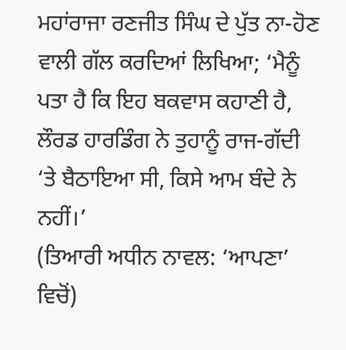ਮਹਾਂਰਾਜਾ ਰਣਜੀਤ ਸਿੰਘ ਦੇ ਪੁੱਤ ਨਾ-ਹੋਣ ਵਾਲੀ ਗੱਲ ਕਰਦਿਆਂ ਲਿਖਿਆ; ‘ਮੈਨੂੰ ਪਤਾ ਹੈ ਕਿ ਇਹ ਬਕਵਾਸ ਕਹਾਣੀ ਹੈ, ਲੌਰਡ ਹਾਰਡਿੰਗ ਨੇ ਤੁਹਾਨੂੰ ਰਾਜ-ਗੱਦੀ ‘ਤੇ ਬੈਠਾਇਆ ਸੀ, ਕਿਸੇ ਆਮ ਬੰਦੇ ਨੇ ਨਹੀਂ।’
(ਤਿਆਰੀ ਅਧੀਨ ਨਾਵਲ: ‘ਆਪਣਾ’ ਵਿਚੋਂ)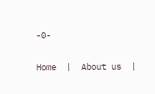-0-

Home  |  About us  |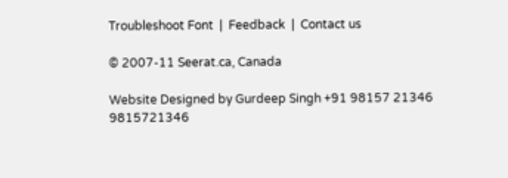Troubleshoot Font  |  Feedback  |  Contact us

© 2007-11 Seerat.ca, Canada

Website Designed by Gurdeep Singh +91 98157 21346 9815721346